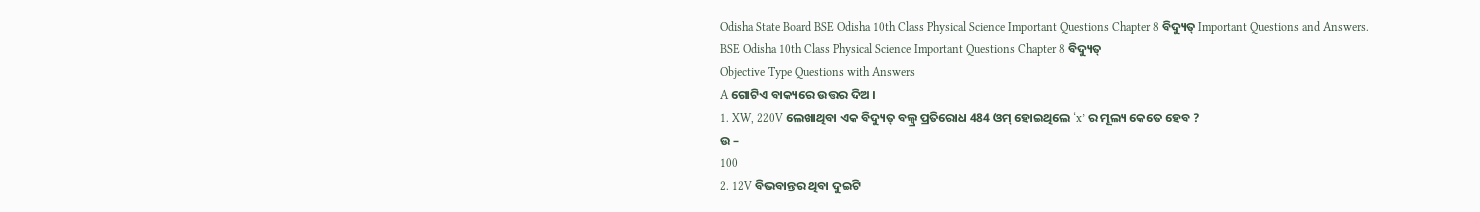Odisha State Board BSE Odisha 10th Class Physical Science Important Questions Chapter 8 ବିଦ୍ୟୁତ୍ Important Questions and Answers.
BSE Odisha 10th Class Physical Science Important Questions Chapter 8 ବିଦ୍ୟୁତ୍
Objective Type Questions with Answers
A ଗୋଟିଏ ବାକ୍ୟରେ ଉତ୍ତର ଦିଅ ।
1. XW, 220V ଲେଖାଥିବା ଏକ ବିଦ୍ୟୁତ୍ ବଲ୍ବ୍ର ପ୍ରତିରୋଧ 484 ଓମ୍ ହୋଇଥିଲେ ‘x’ ର ମୂଲ୍ୟ କେତେ ହେବ ?
ଉ –
100
2. 12V ବିଭବାନ୍ତର ଥିବା ଦୁଇଟି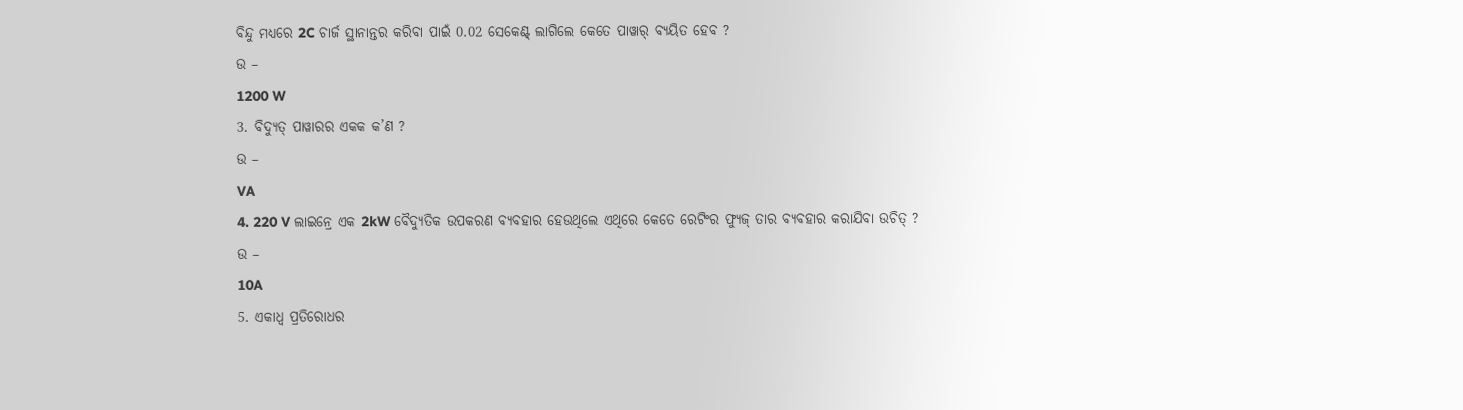ବିନ୍ଦୁ ମଧ୍ୟରେ 2C ଚାର୍ଜ ସ୍ଥାନାନ୍ତର କରିବା ପାଇଁ 0.02 ସେକେଣ୍ଟ୍ ଲାଗିଲେ କେତେ ପାୱାର୍ ବ୍ୟୟିତ ହେବ ?
ଉ –
1200 W
3. ବିଦ୍ୟୁତ୍ ପାୱାରର ଏକକ କ’ଣ ?
ଉ –
VA
4. 220 V ଲାଇନ୍ରେ ଏକ 2kW ବୈଦ୍ୟୁତିକ ଉପକରଣ ବ୍ୟବହାର ହେଉଥିଲେ ଏଥିରେ କେତେ ରେଟିଂର ଫ୍ୟୁଜ୍ ତାର ବ୍ୟବହାର କରାଯିବା ଉଚିତ୍ ?
ଉ –
10A
5. ଏକାଧ୍ଵ ପ୍ରତିରୋଧର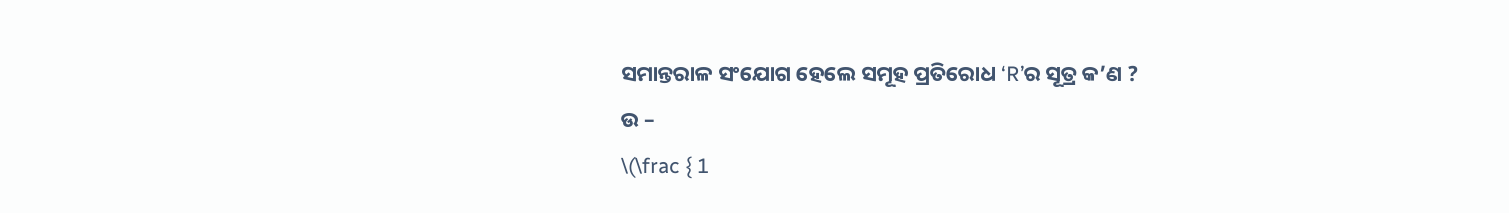ସମାନ୍ତରାଳ ସଂଯୋଗ ହେଲେ ସମୂହ ପ୍ରତିରୋଧ ‘R’ର ସୂତ୍ର କ’ଣ ?
ଉ –
\(\frac { 1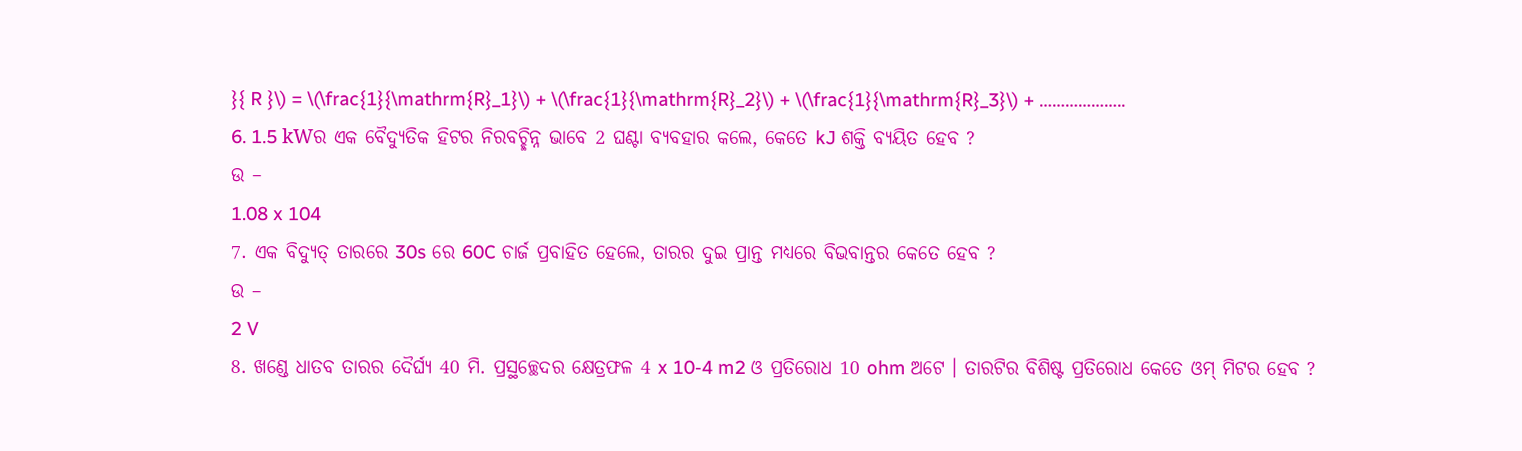}{ R }\) = \(\frac{1}{\mathrm{R}_1}\) + \(\frac{1}{\mathrm{R}_2}\) + \(\frac{1}{\mathrm{R}_3}\) + ………………..
6. 1.5 kWର ଏକ ବୈଦ୍ୟୁତିକ ହିଟର ନିରବଚ୍ଛିନ୍ନ ଭାବେ 2 ଘଣ୍ଟା ବ୍ୟବହାର କଲେ, କେତେ kJ ଶକ୍ତି ବ୍ୟୟିତ ହେବ ?
ଉ –
1.08 x 104
7. ଏକ ବିଦ୍ୟୁତ୍ ତାରରେ 30s ରେ 60C ଚାର୍ଜ ପ୍ରବାହିତ ହେଲେ, ତାରର ଦୁଇ ପ୍ରାନ୍ତ ମଧ୍ୟରେ ବିଭବାନ୍ତର କେତେ ହେବ ?
ଉ –
2 V
8. ଖଣ୍ଡେ ଧାତବ ତାରର ଦୈର୍ଘ୍ୟ 40 ମି. ପ୍ରସ୍ଥଚ୍ଛେଦର କ୍ଷେତ୍ରଫଳ 4 x 10-4 m2 ଓ ପ୍ରତିରୋଧ 10 ohm ଅଟେ । ତାରଟିର ବିଶିଷ୍ଟ ପ୍ରତିରୋଧ କେତେ ଓମ୍ ମିଟର ହେବ ?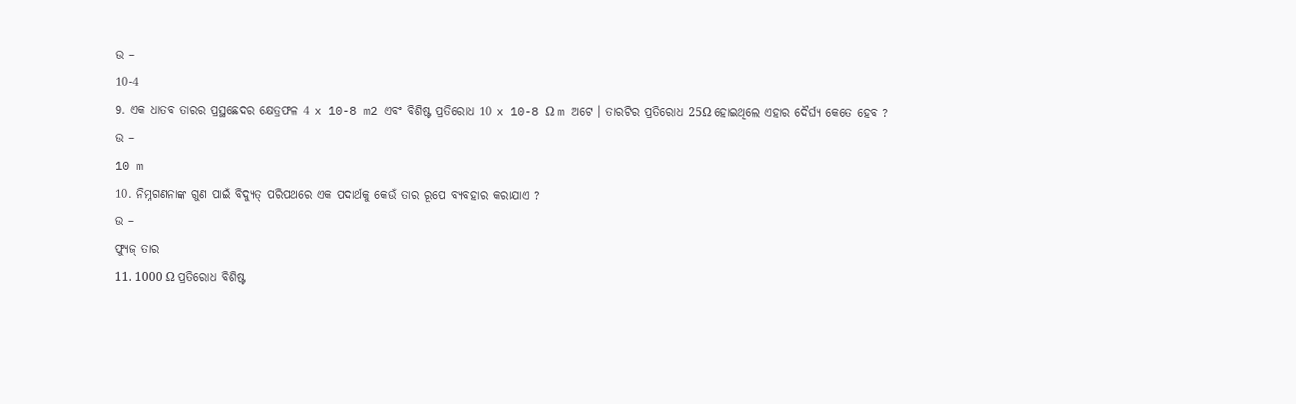ଉ –
10-4
9. ଏକ ଧାତବ ତାରର ପ୍ରସ୍ଥଛେଦର କ୍ଷେତ୍ରଫଳ 4 x 10-8 m2 ଏବଂ ବିଶିଷ୍ଟ ପ୍ରତିରୋଧ 10 x 10-8 Ω m ଅଟେ । ତାରଟିର ପ୍ରତିରୋଧ 25Ω ହୋଇଥିଲେ ଏହାର ଦୈର୍ଘ୍ୟ କେତେ ହେବ ?
ଉ –
10 m
10. ନିମ୍ନଗଣନାଙ୍କ ଗୁଣ ପାଇଁ ବିଦ୍ୟୁତ୍ ପରିପଥରେ ଏକ ପଦାର୍ଥକୁ କେଉଁ ତାର ରୂପେ ବ୍ୟବହାର କରାଯାଏ ?
ଉ –
ଫ୍ୟୁଜ୍ ତାର
11. 1000 Ω ପ୍ରତିରୋଧ ବିଶିଷ୍ଟ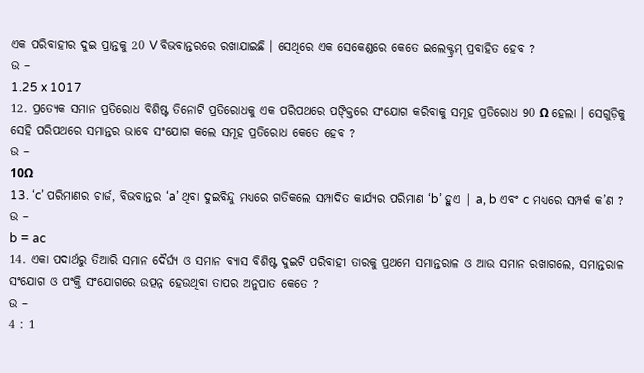ଏକ ପରିବାହୀର ଦୁଇ ପ୍ରାନ୍ତକୁ 20 V ବିଭବାନ୍ତରରେ ରଖାଯାଇଛି । ସେଥିରେ ଏକ ସେକେଣ୍ଡରେ କେତେ ଇଲେକ୍ଟ୍ରମ୍ ପ୍ରବାହିତ ହେବ ?
ଉ –
1.25 x 1017
12. ପ୍ରତ୍ୟେକ ସମାନ ପ୍ରତିରୋଧ ବିଶିଷ୍ଟ ତିନୋଟି ପ୍ରତିରୋଧକୁ ଏକ ପରିପଥରେ ପଙ୍କ୍ତିରେ ସଂଯୋଗ କରିବାକୁ ସମୂହ ପ୍ରତିରୋଧ 90 Ω ହେଲା । ସେଗୁଡ଼ିକୁ ସେହି ପରିପଥରେ ସମାନ୍ତର ଭାବେ ସଂଯୋଗ କଲେ ସମୂହ ପ୍ରତିରୋଧ କେତେ ହେବ ?
ଉ –
10Ω
13. ‘c’ ପରିମାଣର ଚାର୍ଜ, ବିଭବାନ୍ତର ‘a’ ଥିବା ଦୁଇବିନ୍ଦୁ ମଧ୍ୟରେ ଗତିକଲେ ସମ୍ପାଦିତ କାର୍ଯ୍ୟର ପରିମାଣ ‘b’ ହୁଏ | a, b ଏବଂ c ମଧ୍ୟରେ ସମ୍ପର୍କ କ’ଣ ?
ଉ –
b = ac
14. ଏକା ପଦାର୍ଥରୁ ତିଆରି ସମାନ ଦୈର୍ଘ୍ୟ ଓ ସମାନ ବ୍ୟାସ ବିଶିଷ୍ଟ ଦୁଇଟି ପରିବାହୀ ତାରକୁ ପ୍ରଥମେ ସମାନ୍ତରାଳ ଓ ଆଉ ସମାନ ରଖାଗଲେ, ସମାନ୍ତରାଳ ସଂଯୋଗ ଓ ପଂକ୍ତି ସଂଯୋଗରେ ଉତ୍ପନ୍ନ ହେଉଥିବା ତାପର ଅନୁପାତ କେତେ ?
ଉ –
4 : 1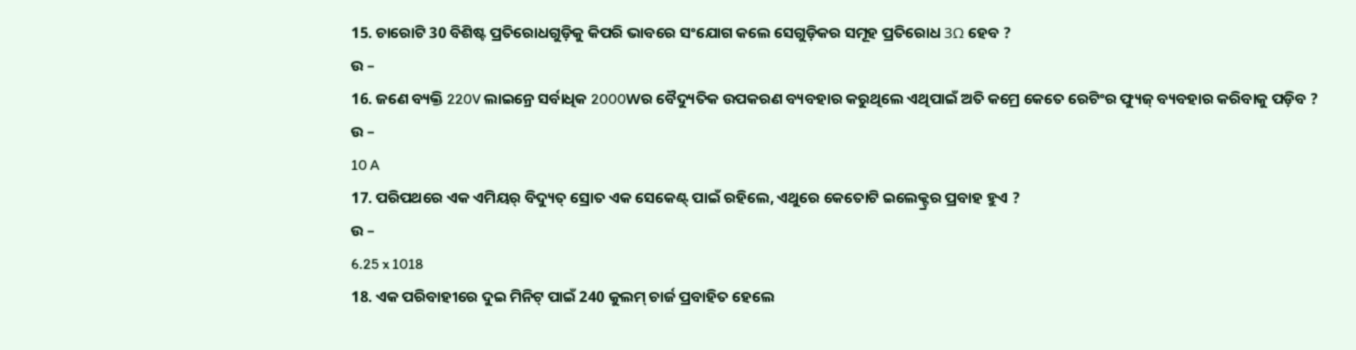15. ଚାରୋଟି 30 ବିଶିଷ୍ଟ ପ୍ରତିରୋଧଗୁଡ଼ିକୁ କିପରି ଭାବରେ ସଂଯୋଗ କଲେ ସେଗୁଡ଼ିକର ସମୂହ ପ୍ରତିରୋଧ 3Ω ହେବ ?
ଉ –
16. ଜଣେ ବ୍ୟକ୍ତି 220V ଲାଇନ୍ରେ ସର୍ବାଧିକ 2000Wର ବୈଦ୍ୟୁତିକ ଉପକରଣ ବ୍ୟବହାର କରୁଥିଲେ ଏଥିପାଇଁ ଅତି କମ୍ରେ କେତେ ରେଟିଂର ଫ୍ୟୁଜ୍ ବ୍ୟବହାର କରିବାକୁ ପଡ଼ିବ ?
ଉ –
10 A
17. ପରିପଥରେ ଏକ ଏମିୟର୍ ବିଦ୍ୟୁତ୍ ସ୍ରୋତ ଏକ ସେକେଣ୍ଟ୍ ପାଇଁ ରହିଲେ, ଏଥୁରେ କେତୋଟି ଇଲେକ୍ଟ୍ରର ପ୍ରବାହ ହୁଏ ?
ଉ –
6.25 x 1018
18. ଏକ ପରିବାହୀରେ ଦୁଇ ମିନିଟ୍ ପାଇଁ 240 କୁଲମ୍ ଚାର୍ଜ ପ୍ରବାହିତ ହେଲେ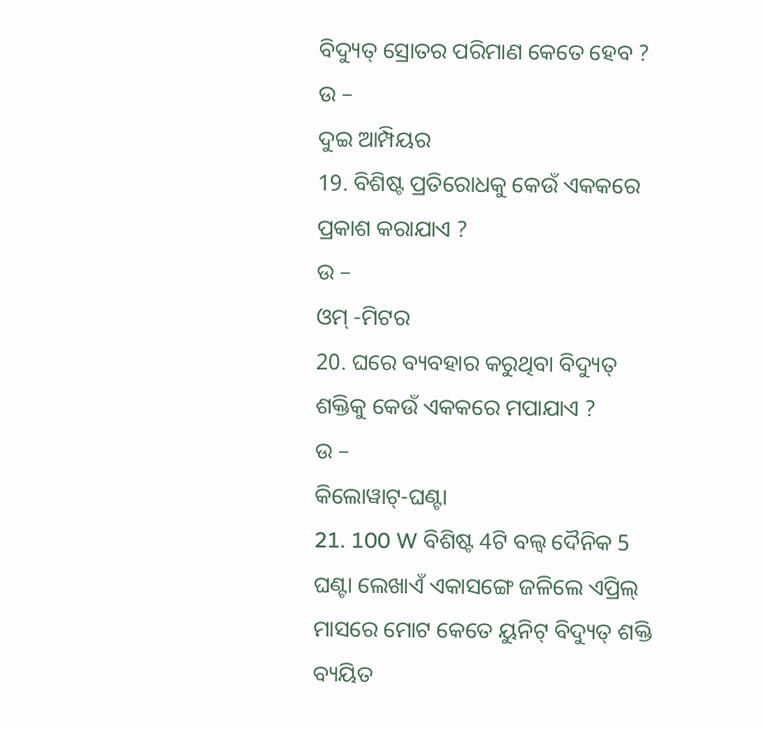ବିଦ୍ୟୁତ୍ ସ୍ରୋତର ପରିମାଣ କେତେ ହେବ ?
ଉ –
ଦୁଇ ଆମ୍ପିୟର
19. ବିଶିଷ୍ଟ ପ୍ରତିରୋଧକୁ କେଉଁ ଏକକରେ ପ୍ରକାଶ କରାଯାଏ ?
ଉ –
ଓମ୍ -ମିଟର
20. ଘରେ ବ୍ୟବହାର କରୁଥିବା ବିଦ୍ୟୁତ୍ ଶକ୍ତିକୁ କେଉଁ ଏକକରେ ମପାଯାଏ ?
ଉ –
କିଲୋୱାଟ୍-ଘଣ୍ଟା
21. 100 W ବିଶିଷ୍ଟ 4ଟି ବଲ୍ବ ଦୈନିକ 5 ଘଣ୍ଟା ଲେଖାଏଁ ଏକାସଙ୍ଗେ ଜଳିଲେ ଏପ୍ରିଲ୍ ମାସରେ ମୋଟ କେତେ ୟୁନିଟ୍ ବିଦ୍ୟୁତ୍ ଶକ୍ତି ବ୍ୟୟିତ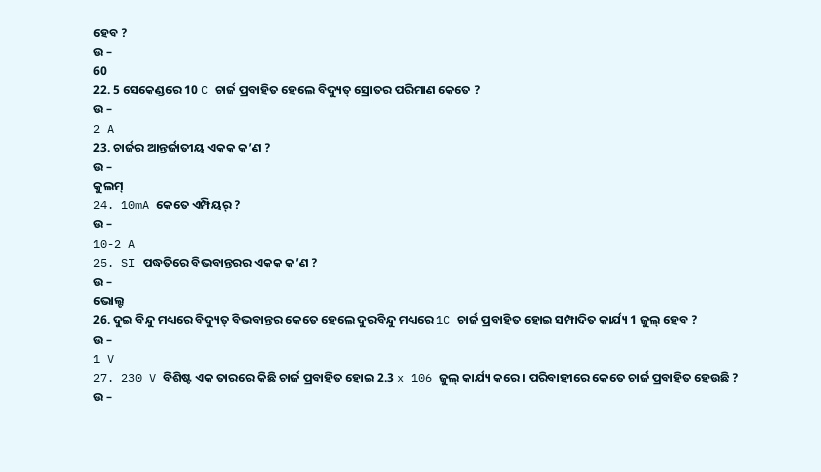ହେବ ?
ଉ –
60
22. 5 ସେକେଣ୍ଡରେ 10 C ଚାର୍ଜ ପ୍ରବାହିତ ହେଲେ ବିଦ୍ୟୁତ୍ ସ୍ରୋତର ପରିମାଣ କେତେ ?
ଉ –
2 A
23. ଚାର୍ଜର ଆନ୍ତର୍ଜାତୀୟ ଏକକ କ’ଣ ?
ଉ –
କୁଲମ୍
24. 10mA କେତେ ଏମ୍ପିୟର୍ ?
ଉ –
10-2 A
25. SI ପଦ୍ଧତିରେ ବିଭବାନ୍ତରର ଏକକ କ’ଣ ?
ଉ –
ଭୋଲ୍ଟ
26. ଦୁଇ ବିନ୍ଦୁ ମଧ୍ୟରେ ବିଦ୍ୟୁତ୍ ବିଭବାନ୍ତର କେତେ ହେଲେ ଦୁରବିନ୍ଦୁ ମଧ୍ୟରେ 1C ଚାର୍ଜ ପ୍ରବାହିତ ହୋଇ ସମ୍ପାଦିତ କାର୍ଯ୍ୟ 1 ଜୁଲ୍ ହେବ ?
ଉ –
1 V
27. 230 V ବିଶିଷ୍ଟ ଏକ ତାରରେ କିଛି ଚାର୍ଜ ପ୍ରବାହିତ ହୋଇ 2.3 x 106 ଜୁଲ୍ କାର୍ଯ୍ୟ କରେ । ପରିବାହୀରେ କେତେ ଚାର୍ଜ ପ୍ରବାହିତ ହେଉଛି ?
ଉ –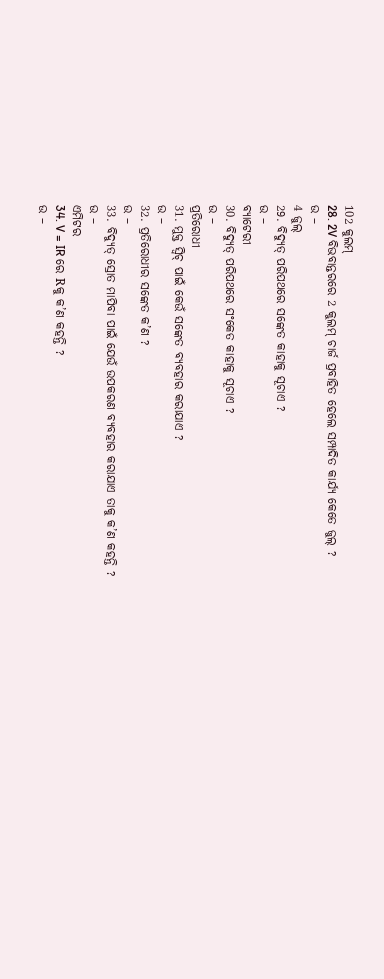102 କୁଲମ୍
28. 2V ବିଭବାନ୍ତରରେ 2 କୁଲମ୍ ଚାର୍ଜ ପ୍ରବାହିତ ହେଲେ ସମ୍ପାଦିତ କାର୍ଯ୍ୟ କେତେ ଜୁଲ୍ ?
ଉ –
4 ଜୁଲ୍
29. ବିଦ୍ୟୁତ୍ ପରିପଥରେ ସଙ୍କେତ କାହାକୁ ସୂଚାଏ ?
ଉ –
ବ୍ୟାଟେରୀ
30. ବିଦ୍ୟୁତ୍ ପରିପଥରେ ସଂକେତ କାହାକୁ ସୂଚାଏ ?
ଉ –
ପ୍ରତିରୋଧୀ
31. ମୁକ୍ତ ସ୍ଵିଚ୍ ପାଇଁ କେଉଁ ସଙ୍କେତ ବ୍ୟବହାର କରାଯାଏ ?
ଉ –
32. ପ୍ରତିରୋଧୀର ସଙ୍କେତ କ’ଣ ?
ଉ –
33. ବିଦ୍ୟୁତ୍ ସ୍ରୋତ ମାପିବା ପାଇଁ ଯେଉଁ ଉପକରଣ ବ୍ୟବହାର କରାଯାଏ ତାକୁ କ’ଣ କହନ୍ତି ?
ଉ –
ଏମିଟର
34. V = IR ରେ Rକୁ କ’ଣ କହନ୍ତି ?
ଉ –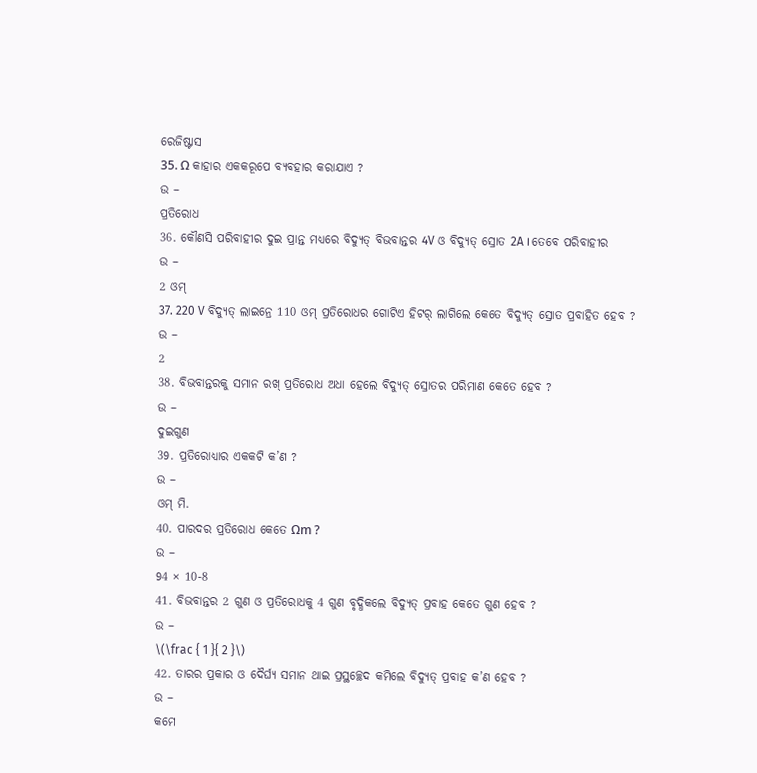ରେଜିଷ୍ଟାସ
35. Ω କାହାର ଏକକରୂପେ ବ୍ୟବହାର କରାଯାଏ ?
ଉ –
ପ୍ରତିରୋଧ
36. କୌଣସି ପରିବାହୀର ଦୁଇ ପ୍ରାନ୍ତ ମଧ୍ୟରେ ବିଦ୍ୟୁତ୍ ବିଭବାନ୍ତର 4V ଓ ବିଦ୍ୟୁତ୍ ସ୍ରୋତ 2A । ତେବେ ପରିବାହୀର
ଉ –
2 ଓମ୍
37. 220 V ବିଦ୍ୟୁତ୍ ଲାଇନ୍ରେ 110 ଓମ୍ ପ୍ରତିରୋଧର ଗୋଟିଏ ହିଟର୍ ଲାଗିଲେ କେତେ ବିଦ୍ୟୁତ୍ ସ୍ରୋତ ପ୍ରବାହିତ ହେବ ?
ଉ –
2
38. ବିଭବାନ୍ତରକୁ ସମାନ ରଖ୍ ପ୍ରତିରୋଧ ଅଧା ହେଲେ ବିଦ୍ୟୁତ୍ ସ୍ରୋତର ପରିମାଣ କେତେ ହେବ ?
ଉ –
ଦୁଇଗୁଣ
39. ପ୍ରତିରୋଧ୍ୟାର ଏକକଟି କ’ଣ ?
ଉ –
ଓମ୍ ମି.
40. ପାରଦର ପ୍ରତିରୋଧ କେତେ Ωm ?
ଉ –
94 × 10-8
41. ବିଭବାନ୍ତର 2 ଗୁଣ ଓ ପ୍ରତିରୋଧକୁ 4 ଗୁଣ ବୃଦ୍ଧିକଲେ ବିଦ୍ୟୁତ୍ ପ୍ରବାହ କେତେ ଗୁଣ ହେବ ?
ଉ –
\(\frac { 1 }{ 2 }\)
42. ତାରର ପ୍ରକାର ଓ ଦୈର୍ଘ୍ୟ ସମାନ ଥାଇ ପ୍ରସ୍ଥଚ୍ଛେଦ କମିଲେ ବିଦ୍ୟୁତ୍ ପ୍ରବାହ କ’ଣ ହେବ ?
ଉ –
କମେ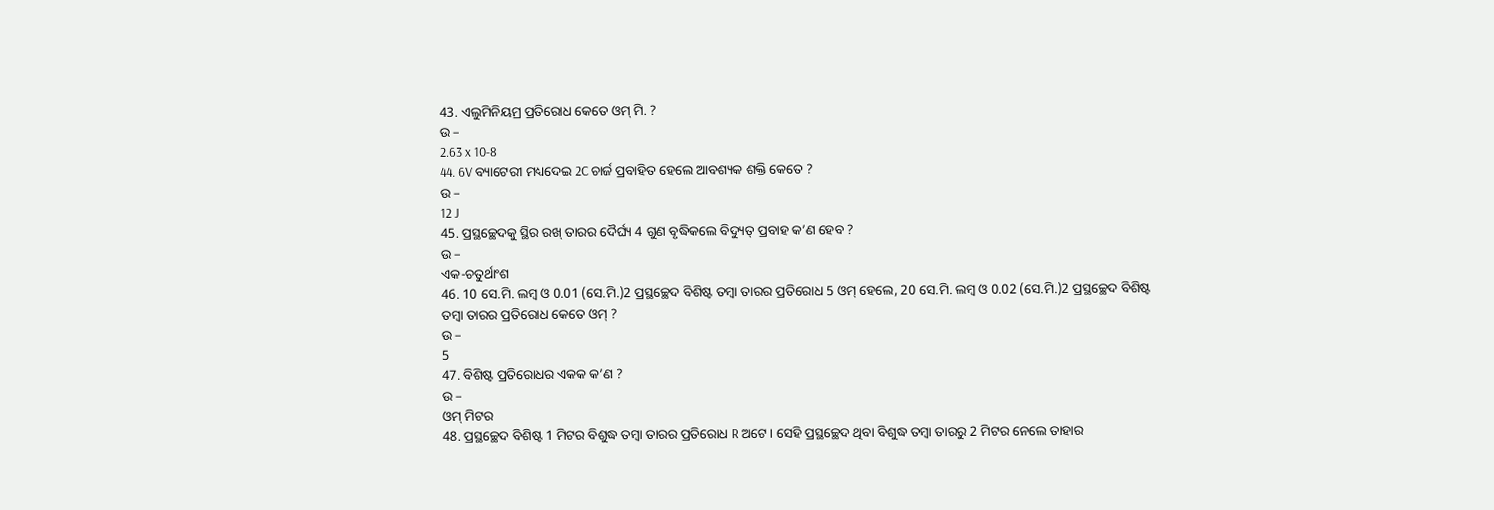43. ଏଲୁମିନିୟମ୍ର ପ୍ରତିରୋଧ କେତେ ଓମ୍ ମି. ?
ଉ –
2.63 x 10-8
44. 6V ବ୍ୟାଟେରୀ ମଧ୍ୟଦେଇ 2C ଚାର୍ଜ ପ୍ରବାହିତ ହେଲେ ଆବଶ୍ୟକ ଶକ୍ତି କେତେ ?
ଉ –
12 J
45. ପ୍ରସ୍ଥଚ୍ଛେଦକୁ ସ୍ଥିର ରଖ୍ ତାରର ଦୈର୍ଘ୍ୟ 4 ଗୁଣ ବୃଦ୍ଧିକଲେ ବିଦ୍ୟୁତ୍ ପ୍ରବାହ କ’ଣ ହେବ ?
ଉ –
ଏକ-ଚତୁର୍ଥାଂଶ
46. 10 ସେ.ମି. ଲମ୍ବ ଓ 0.01 (ସେ.ମି.)2 ପ୍ରସ୍ଥଚ୍ଛେଦ ବିଶିଷ୍ଟ ତମ୍ବା ତାରର ପ୍ରତିରୋଧ 5 ଓମ୍ ହେଲେ, 20 ସେ.ମି. ଲମ୍ବ ଓ 0.02 (ସେ.ମି.)2 ପ୍ରସ୍ଥଚ୍ଛେଦ ବିଶିଷ୍ଟ ତମ୍ବା ତାରର ପ୍ରତିରୋଧ କେତେ ଓମ୍ ?
ଉ –
5
47. ବିଶିଷ୍ଟ ପ୍ରତିରୋଧର ଏକକ କ’ଣ ?
ଉ –
ଓମ୍ ମିଟର
48. ପ୍ରସ୍ଥଚ୍ଛେଦ ବିଶିଷ୍ଟ 1 ମିଟର ବିଶୁଦ୍ଧ ତମ୍ବା ତାରର ପ୍ରତିରୋଧ R ଅଟେ । ସେହି ପ୍ରସ୍ଥଚ୍ଛେଦ ଥିବା ବିଶୁଦ୍ଧ ତମ୍ବା ତାରରୁ 2 ମିଟର ନେଲେ ତାହାର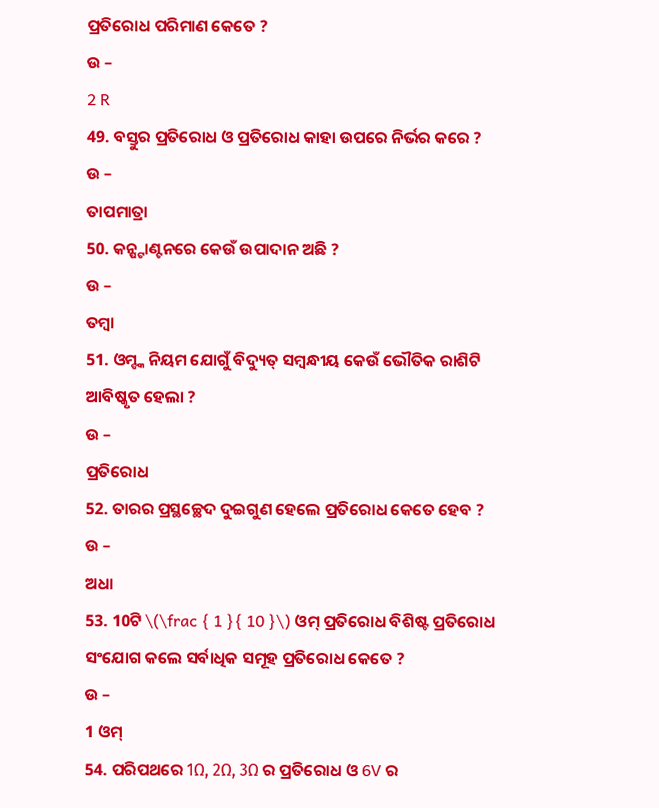ପ୍ରତିରୋଧ ପରିମାଣ କେତେ ?
ଉ –
2 R
49. ବସ୍ତୁର ପ୍ରତିରୋଧ ଓ ପ୍ରତିରୋଧ କାହା ଉପରେ ନିର୍ଭର କରେ ?
ଉ –
ତାପମାତ୍ରା
50. କନ୍ଷ୍ଟାଣ୍ଟନରେ କେଉଁ ଉପାଦାନ ଅଛି ?
ଉ –
ତମ୍ବା
51. ଓମ୍ଙ୍କ ନିୟମ ଯୋଗୁଁ ବିଦ୍ୟୁତ୍ ସମ୍ବନ୍ଧୀୟ କେଉଁ ଭୌତିକ ରାଶିଟି ଆବିଷ୍କୃତ ହେଲା ?
ଉ –
ପ୍ରତିରୋଧ
52. ତାରର ପ୍ରସ୍ଥଚ୍ଛେଦ ଦୁଇଗୁଣ ହେଲେ ପ୍ରତିରୋଧ କେତେ ହେବ ?
ଉ –
ଅଧା
53. 10ଟି \(\frac { 1 }{ 10 }\) ଓମ୍ ପ୍ରତିରୋଧ ବିଶିଷ୍ଟ ପ୍ରତିରୋଧ ସଂଯୋଗ କଲେ ସର୍ବାଧିକ ସମୂହ ପ୍ରତିରୋଧ କେତେ ?
ଉ –
1 ଓମ୍
54. ପରିପଥରେ 1Ω, 2Ω, 3Ω ର ପ୍ରତିରୋଧ ଓ 6V ର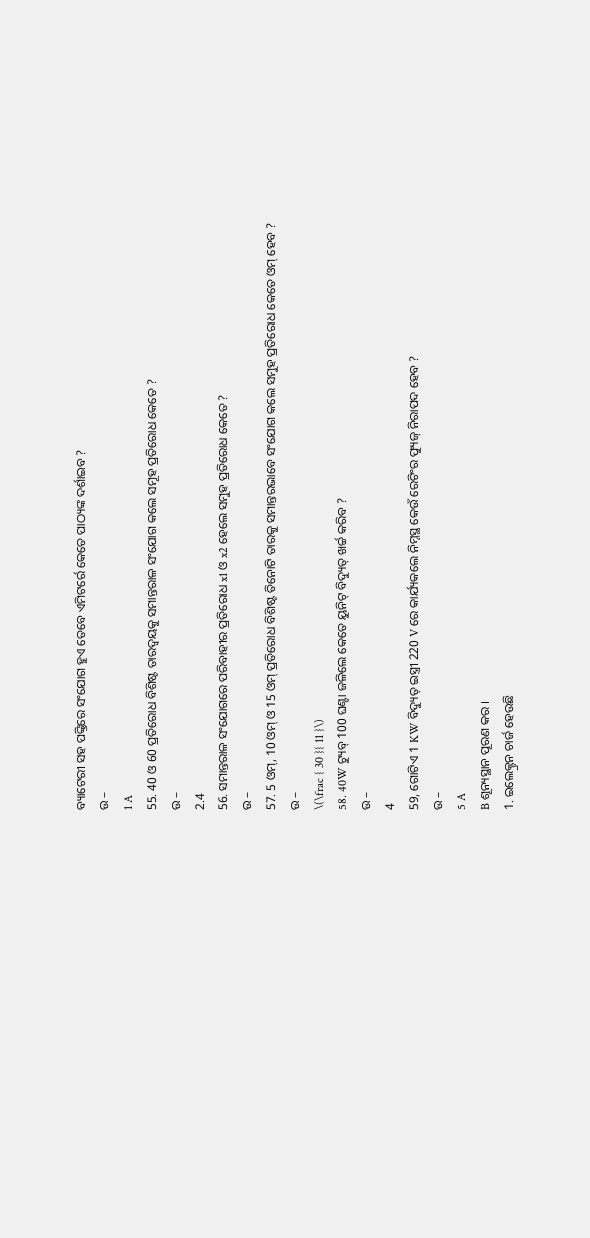ବ୍ୟାଟେରୀ ସହ ପଙ୍କ୍ତିରେ ସଂଯୋଗ ହୁଏ ତେବେ ଏମିଟର୍ରେ କେତେ ପାଠ୍ୟଙ୍କ ଦର୍ଶାଇବ ?
ଉ –
1 A
55. 40 ଓ 60 ପ୍ରତିରୋଧ ବିଶିଷ୍ଟ ତାରଦ୍ଵୟକୁ ସମାନ୍ତରାଳ ସଂଯୋଗ କଲେ ସମୂହ ପ୍ରତିରୋଧ କେତେ ?
ଉ –
2.4
56. ସମାନ୍ତରାଳ ସଂଯୋଗରେ ପରିବାହୀର ପ୍ରତିରୋଧ x1 ଓ x2 ହେଲେ ସମୁହ ପ୍ରତିରୋଧ କେତେ ?
ଉ –
57. 5 ଓମ୍, 10 ଓମ୍ ଓ 15 ଓମ୍ ପ୍ରତିରୋଧ ବିଶିଷ୍ଟ ତିନୋଟି ତାରକୁ ସମାନ୍ତରଭାବେ ସଂଯୋଗ କଲେ ସମୁହ ପ୍ରତିରୋଧ କେତେ ଓମ୍ ହେବ ?
ଉ –
\(\frac { 30 }{ 11 }\)
58. 40W ଟ୍ୟୁବ୍ 100 ଘଣ୍ଟା ଜଳିଲେ କେତେ ୟୁନିଟ୍ ବିଦ୍ୟୁତ୍ ଖର୍ଚ୍ଚ କରିବ ?
ଉ –
4
59, ଗୋଟିଏ 1 KW ବିଦ୍ୟୁତ୍ ଇସ୍ତ୍ରୀ 220 V ରେ କାର୍ଯ୍ୟକଲେ ନିମ୍ନସ୍ଥ କେଉଁ ରେଟିଂର ଫ୍ୟୁଜ୍ ନିରାପଦ ହେବ ?
ଉ –
5 A
B ଶୂନ୍ୟସ୍ଥାନ ପୂରଣ କର ।
1. ଇଲେକ୍ଟ୍ରନ ଚାର୍ଜ ହେଉଛି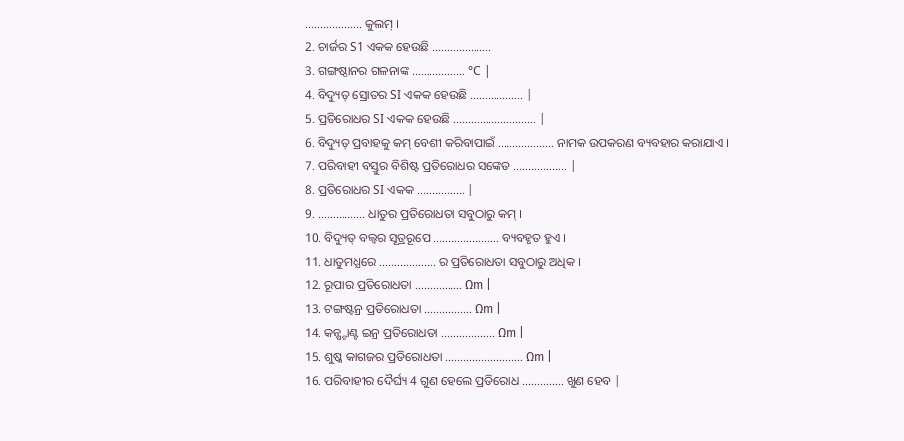………………. କୁଲମ୍ ।
2. ଚାର୍ଜର S1 ଏକକ ହେଉଛି ………………..
3. ଗଙ୍ଗଷ୍ଠାନର ଗଳନାଙ୍କ ……………… °C |
4. ବିଦ୍ୟୁତ୍ ସ୍ରୋତର SI ଏକକ ହେଉଛି ……………… |
5. ପ୍ରତିରୋଧର SI ଏକକ ହେଉଛି ………………………. |
6. ବିଦ୍ୟୁତ୍ ପ୍ରବାହକୁ କମ୍ ବେଶୀ କରିବାପାଇଁ ………………. ନାମକ ଉପକରଣ ବ୍ୟବହାର କରାଯାଏ ।
7. ପରିବାହୀ ବସ୍ତୁର ବିଶିଷ୍ଟ ପ୍ରତିରୋଧର ସଙ୍କେତ ……………… |
8. ପ୍ରତିରୋଧର SI ଏକକ ……………. |
9. ……………. ଧାତୁର ପ୍ରତିରୋଧତା ସବୁଠାରୁ କମ୍ ।
10. ବିଦ୍ୟୁତ୍ ବଲ୍ବର ସୂତ୍ରରୂପେ …………………. ବ୍ୟବହୃତ ହୁଏ ।
11. ଧାତୁମଧ୍ଯରେ ………………. ର ପ୍ରତିରୋଧତା ସବୁଠାରୁ ଅଧିକ ।
12. ରୂପାର ପ୍ରତିରୋଧତା ……………. Ωm |
13. ଟଙ୍ଗଷ୍ଟନ୍ର ପ୍ରତିରୋଧତା ……………. Ωm |
14. କନ୍ଷ୍ଟାଣ୍ଟ ଇନ୍ର ପ୍ରତିରୋଧତା ……………… Ωm |
15. ଶୁଷ୍କ କାଗଜର ପ୍ରତିରୋଧତା …………………….. Ωm |
16. ପରିବାହୀର ଦୈର୍ଘ୍ୟ 4 ଗୁଣ ହେଲେ ପ୍ରତିରୋଧ ………….. ଖୁଣ ହେବ |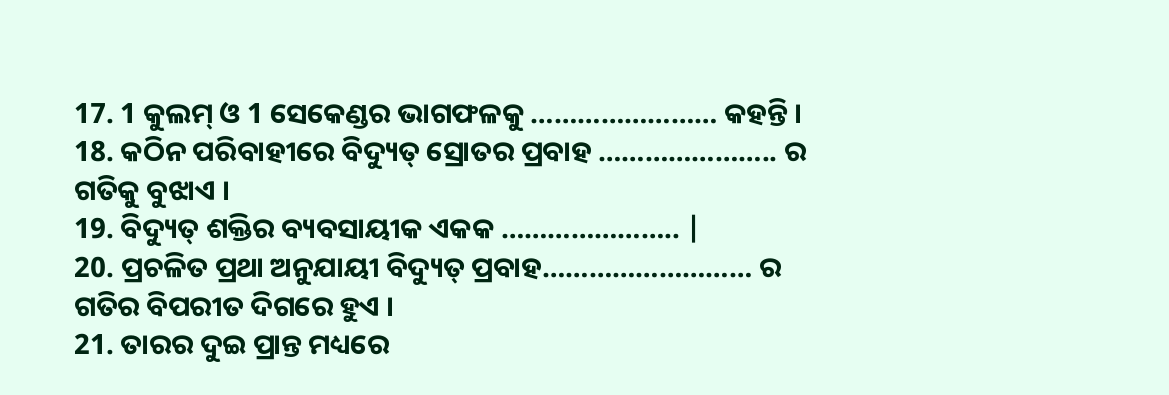17. 1 କୁଲମ୍ ଓ 1 ସେକେଣ୍ଡର ଭାଗଫଳକୁ …………………… କହନ୍ତି ।
18. କଠିନ ପରିବାହୀରେ ବିଦ୍ୟୁତ୍ ସ୍ରୋତର ପ୍ରବାହ ………………….. ର ଗତିକୁ ବୁଝାଏ ।
19. ବିଦ୍ୟୁତ୍ ଶକ୍ତିର ବ୍ୟବସାୟୀକ ଏକକ ………………….. |
20. ପ୍ରଚଳିତ ପ୍ରଥା ଅନୁଯାୟୀ ବିଦ୍ୟୁତ୍ ପ୍ରବାହ……………………… ର ଗତିର ବିପରୀତ ଦିଗରେ ହୁଏ ।
21. ତାରର ଦୁଇ ପ୍ରାନ୍ତ ମଧ୍ୟରେ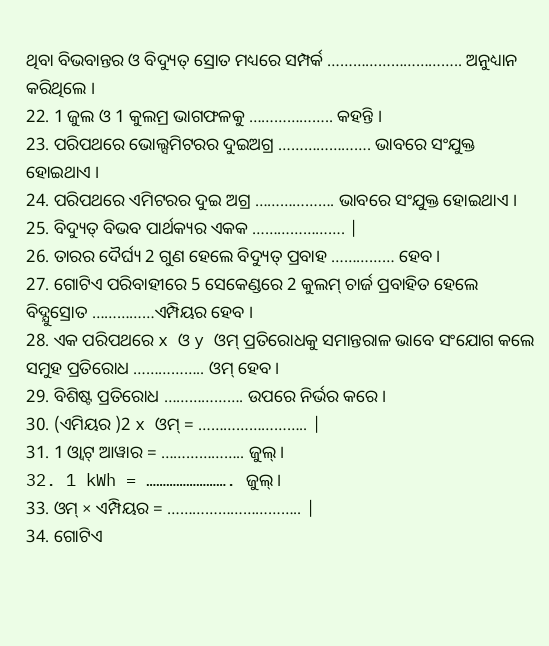ଥିବା ବିଭବାନ୍ତର ଓ ବିଦ୍ୟୁତ୍ ସ୍ରୋତ ମଧ୍ୟରେ ସମ୍ପର୍କ ………………………….. ଅନୁଧ୍ୟାନ କରିଥିଲେ ।
22. 1 ଜୁଲ ଓ 1 କୁଲମ୍ର ଭାଗଫଳକୁ ……………….. କହନ୍ତି ।
23. ପରିପଥରେ ଭୋଲ୍ସମିଟରର ଦୁଇଅଗ୍ର …………………. ଭାବରେ ସଂଯୁକ୍ତ ହୋଇଥାଏ ।
24. ପରିପଥରେ ଏମିଟରର ଦୁଇ ଅଗ୍ର ………………. ଭାବରେ ସଂଯୁକ୍ତ ହୋଇଥାଏ ।
25. ବିଦ୍ୟୁତ୍ ବିଭବ ପାର୍ଥକ୍ୟର ଏକକ …………………. |
26. ତାରର ଦୈର୍ଘ୍ୟ 2 ଗୁଣ ହେଲେ ବିଦ୍ୟୁତ୍ ପ୍ରବାହ …………… ହେବ ।
27. ଗୋଟିଏ ପରିବାହୀରେ 5 ସେକେଣ୍ଡରେ 2 କୁଲମ୍ ଚାର୍ଜ ପ୍ରବାହିତ ହେଲେ ବିଦ୍ଯୁସ୍ରୋତ ……………ଏମ୍ପିୟର ହେବ ।
28. ଏକ ପରିପଥରେ x ଓ y ଓମ୍ ପ୍ରତିରୋଧକୁ ସମାନ୍ତରାଳ ଭାବେ ସଂଯୋଗ କଲେ ସମୁହ ପ୍ରତିରୋଧ …………….. ଓମ୍ ହେବ ।
29. ବିଶିଷ୍ଟ ପ୍ରତିରୋଧ ………………. ଉପରେ ନିର୍ଭର କରେ ।
30. (ଏମିୟର )2 x ଓମ୍ = …………………….. |
31. 1 ଓ୍ବାଟ୍ ଆୱାର = ……………….. ଜୁଲ୍ ।
32. 1 kWh = ……………………. ଜୁଲ୍ ।
33. ଓମ୍ × ଏମ୍ପିୟର = ………………………….. |
34. ଗୋଟିଏ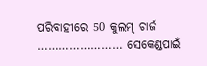ପରିବାହୀରେ 50 କୁଲମ୍ ଚାର୍ଜ …………………… ସେକେଣ୍ଡପାଇଁ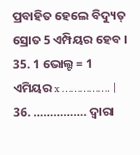ପ୍ରବାହିତ ହେଲେ ବିଦ୍ୟୁତ୍ ସ୍ରୋତ 5 ଏମ୍ପିୟର ହେବ ।
35. 1 ଭୋଲ୍ଟ = 1 ଏମିୟର x ……………. |
36. ……………. ଦ୍ଵାରା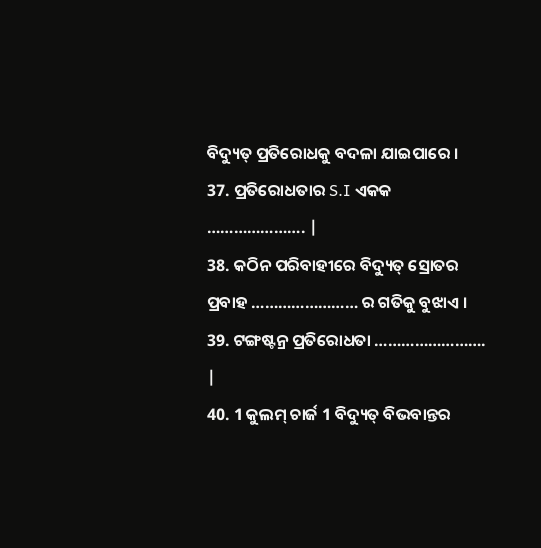ବିଦ୍ୟୁତ୍ ପ୍ରତିରୋଧକୁ ବଦଳା ଯାଇପାରେ ।
37. ପ୍ରତିରୋଧତାର S.I ଏକକ …………………. |
38. କଠିନ ପରିବାହୀରେ ବିଦ୍ୟୁତ୍ ସ୍ରୋତର ପ୍ରବାହ …………………… ର ଗତିକୁ ବୁଝାଏ ।
39. ଟଙ୍ଗଷ୍ଟନ୍ର ପ୍ରତିରୋଧତା ……………………. |
40. 1 କୁଲମ୍ ଚାର୍ଜ 1 ବିଦ୍ୟୁତ୍ ବିଭବାନ୍ତର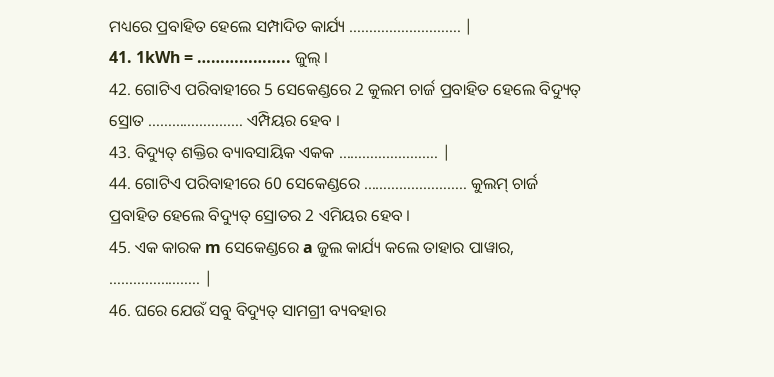ମଧ୍ୟରେ ପ୍ରବାହିତ ହେଲେ ସମ୍ପାଦିତ କାର୍ଯ୍ୟ ………………………. |
41. 1kWh = ……………….. ଜୁଲ୍ ।
42. ଗୋଟିଏ ପରିବାହୀରେ 5 ସେକେଣ୍ଡରେ 2 କୁଲମ ଚାର୍ଜ ପ୍ରବାହିତ ହେଲେ ବିଦ୍ୟୁତ୍ ସ୍ରୋତ …………………… ଏମ୍ପିୟର ହେବ ।
43. ବିଦ୍ୟୁତ୍ ଶକ୍ତିର ବ୍ୟାବସାୟିକ ଏକକ ……………………. |
44. ଗୋଟିଏ ପରିବାହୀରେ 60 ସେକେଣ୍ଡରେ …………………….. କୁଲମ୍ ଚାର୍ଜ ପ୍ରବାହିତ ହେଲେ ବିଦ୍ୟୁତ୍ ସ୍ରୋତର 2 ଏମିୟର ହେବ ।
45. ଏକ କାରକ m ସେକେଣ୍ଡରେ a ଜୁଲ କାର୍ଯ୍ୟ କଲେ ତାହାର ପାୱାର, ………………….. |
46. ଘରେ ଯେଉଁ ସବୁ ବିଦ୍ୟୁତ୍ ସାମଗ୍ରୀ ବ୍ୟବହାର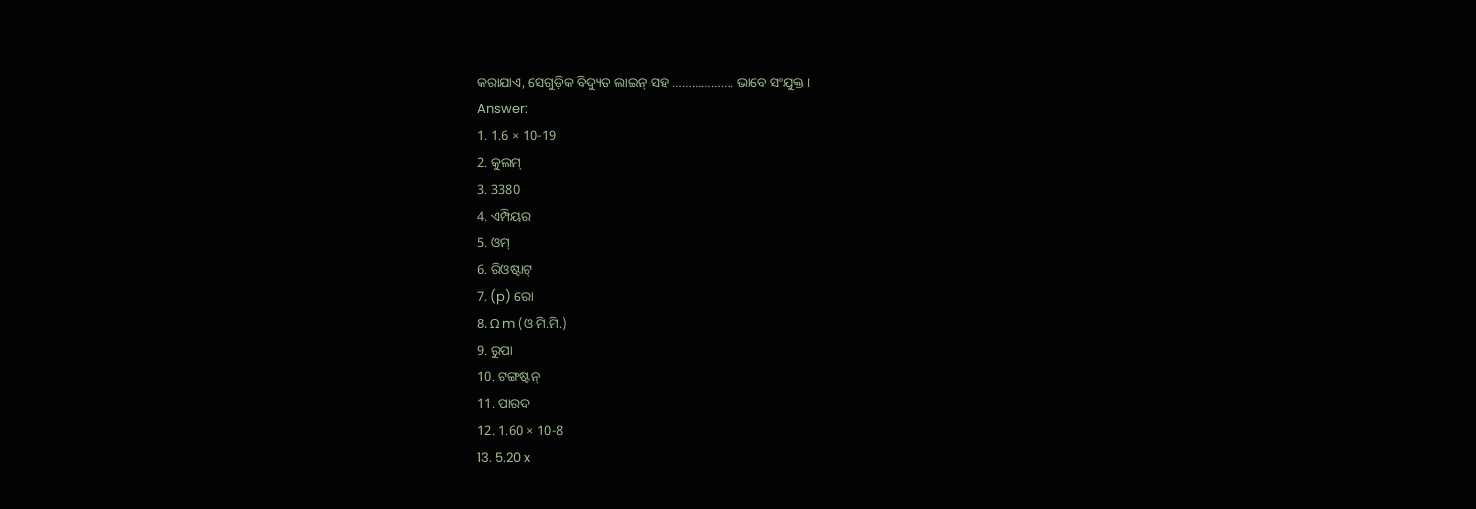କରାଯାଏ, ସେଗୁଡ଼ିକ ବିଦ୍ୟୁତ ଲାଇନ୍ ସହ ………………. ଭାବେ ସଂଯୁକ୍ତ ।
Answer:
1. 1.6 × 10-19
2. କୁଲମ୍
3. 3380
4. ଏମ୍ପିୟର
5. ଓମ୍
6. ରିଓଷ୍ଟାଟ୍
7. (p) ରୋ
8. Ω m (ଓ ମି.ମି.)
9. ରୁପା
10. ଟଙ୍ଗଷ୍ଟନ୍
11. ପାରଦ
12. 1.60 × 10-8
13. 5.20 x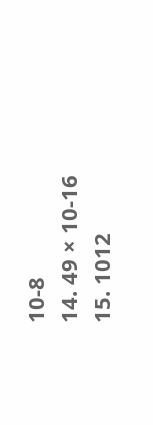10-8
14. 49 × 10-16
15. 1012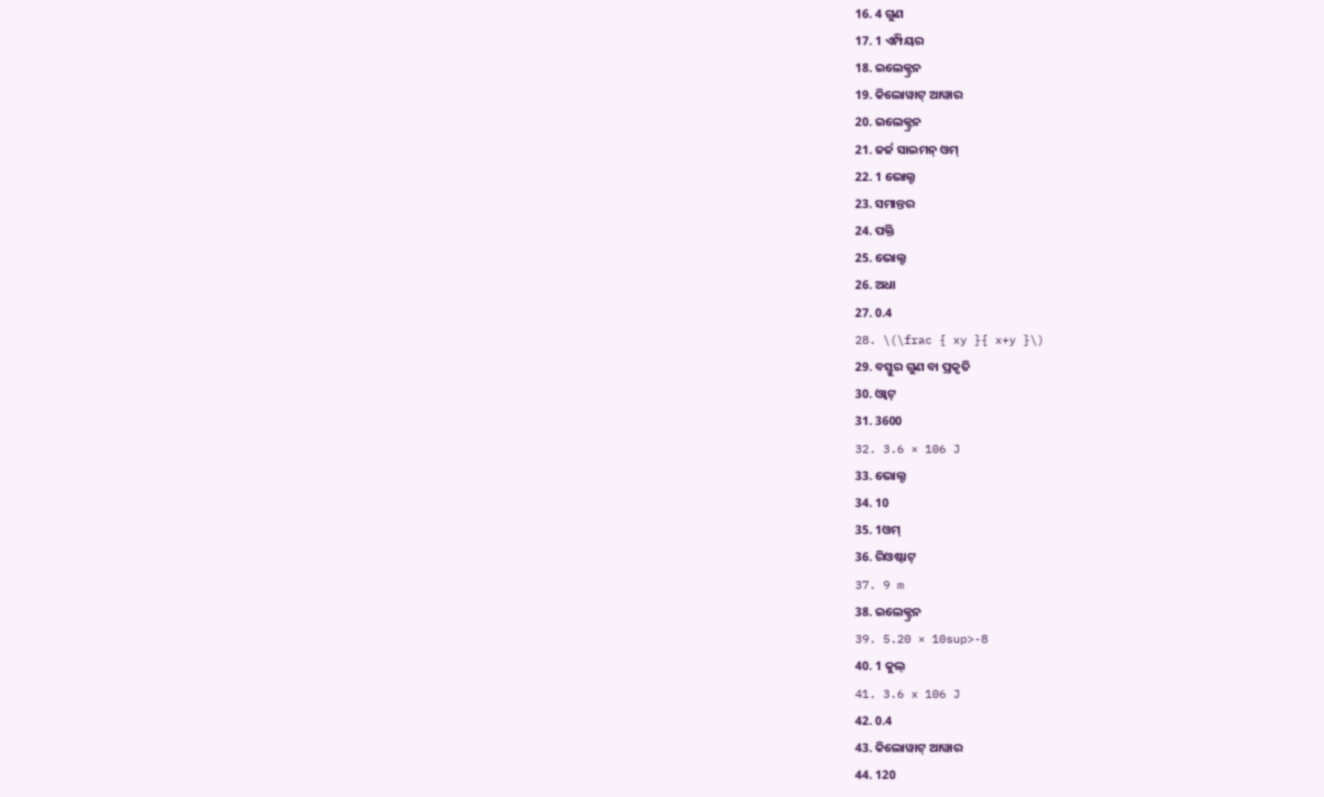16. 4 ଗୁଣ
17. 1 ଏମ୍ପିୟର
18. ଇଲେକ୍ଟ୍ରନ
19. କିଲୋୱାଟ୍ ଆୱାର
20. ଇଲେକ୍ଟ୍ରନ
21. ଜର୍ଜ ସାଇମନ୍ ଓମ୍
22. 1 ଭୋଲ୍ଟ
23. ସମାନ୍ତର
24. ପକ୍ତି
25. ଭୋଲ୍ଟ
26. ଅଧା
27. 0.4
28. \(\frac { xy }{ x+y }\)
29. ବସ୍ତୁର ଗୁଣ ବା ପ୍ରକୃତି
30. ଓ୍ବାଟ୍
31. 3600
32. 3.6 × 106 J
33. ଭୋଲ୍ଟ
34. 10
35. 1ଓମ୍
36. ରିଓଷ୍ଟାଟ୍
37. 9 m
38. ଇଲେକ୍ଟ୍ରନ
39. 5.20 × 10sup>-8
40. 1 କୁଲ୍
41. 3.6 x 106 J
42. 0.4
43. କିଲୋୱାଟ୍ ଆୱାର
44. 120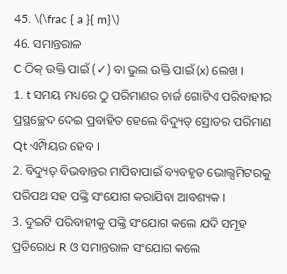45. \(\frac { a }{ m}\)
46. ସମାନ୍ତରାଳ
C ଠିକ୍ ଉକ୍ତି ପାଇଁ (✓) ବା ଭୁଲ ଉକ୍ତି ପାଇଁ (x) ଲେଖ ।
1. t ସମୟ ମଧ୍ୟରେ ଠୁ ପରିମାଣର ଚାର୍ଜ ଗୋଟିଏ ପରିବାହୀର ପ୍ରସ୍ଥଚ୍ଛେଦ ଦେଇ ପ୍ରବାହିତ ହେଲେ ବିଦ୍ୟୁତ୍ ସ୍ରୋତର ପରିମାଣ Qt ଏମ୍ପିୟର ହେବ ।
2. ବିଦ୍ୟୁତ୍ ବିଭବାନ୍ତର ମାପିବାପାଇଁ ବ୍ୟବହୃତ ଭୋଲ୍ସମିଟରକୁ ପରିପଥ ସହ ପଙ୍କ୍ତି ସଂଯୋଗ କରାଯିବା ଆବଶ୍ୟକ ।
3. ଦୁଇଟି ପରିବାହୀକୁ ପଙ୍କ୍ତି ସଂଯୋଗ କଲେ ଯଦି ସମୂହ ପ୍ରତିରୋଧ R ଓ ସମାନ୍ତରାଳ ସଂଯୋଗ କଲେ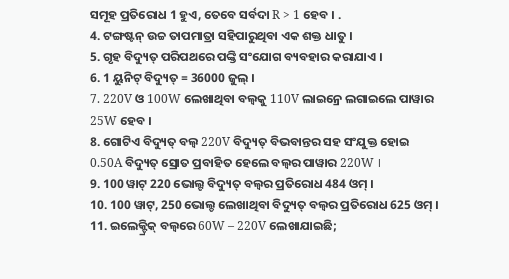ସମୂହ ପ୍ରତିରୋଧ 1 ହୁଏ, ତେବେ ସର୍ବଦା R > 1 ହେବ । .
4. ଟଙ୍ଗଷ୍ଟନ୍ ଉଚ୍ଚ ତାପମାତ୍ରା ସହିପାରୁଥିବା ଏକ ଶକ୍ତ ଧାତୁ ।
5. ଗୃହ ବିଦ୍ୟୁତ୍ ପରିପଥରେ ପଙ୍କ୍ତି ସଂଯୋଗ ବ୍ୟବହାର କରାଯାଏ ।
6. 1 ୟୁନିଟ୍ ବିଦ୍ୟୁତ୍ = 36000 ଜୁଲ୍ ।
7. 220V ଓ 100W ଲେଖାଥିବା ବଲ୍ବକୁ 110V ଲାଇନ୍ରେ ଲଗାଇଲେ ପାୱାର 25W ହେବ ।
8. ଗୋଟିଏ ବିଦ୍ୟୁତ୍ ବଲ୍ବ 220V ବିଦ୍ୟୁତ୍ ବିଭବାନ୍ତର ସହ ସଂଯୁକ୍ତ ହୋଇ 0.50A ବିଦ୍ୟୁତ୍ ସ୍ରୋତ ପ୍ରବାହିତ ହେଲେ ବଲ୍ବର ପାୱାର 220W ।
9. 100 ୱାଟ୍ 220 ଭୋଲ୍ଟ ବିଦ୍ୟୁତ୍ ବଲ୍ବର ପ୍ରତିରୋଧ 484 ଓମ୍ ।
10. 100 ୱାଟ୍, 250 ଭୋଲ୍ଡ ଲେଖାଥିବା ବିଦ୍ୟୁତ୍ ବଲ୍ବର ପ୍ରତିରୋଧ 625 ଓମ୍ ।
11. ଇଲେକ୍ଟ୍ରିକ୍ ବଲ୍ବରେ 60W – 220V ଲେଖାଯାଇଛି;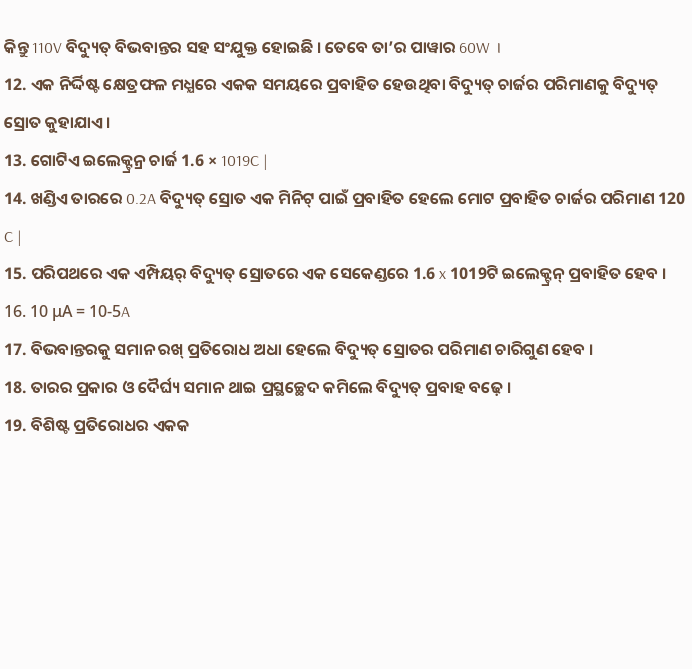କିନ୍ତୁ 110V ବିଦ୍ୟୁତ୍ ବିଭବାନ୍ତର ସହ ସଂଯୁକ୍ତ ହୋଇଛି । ତେବେ ତା’ର ପାୱାର 60W ।
12. ଏକ ନିର୍ଦ୍ଦିଷ୍ଟ କ୍ଷେତ୍ରଫଳ ମଧ୍ଯରେ ଏକକ ସମୟରେ ପ୍ରବାହିତ ହେଉଥିବା ବିଦ୍ୟୁତ୍ ଚାର୍ଜର ପରିମାଣକୁ ବିଦ୍ୟୁତ୍ ସ୍ରୋତ କୁହାଯାଏ ।
13. ଗୋଟିଏ ଇଲେକ୍ଟ୍ରନ୍ର ଚାର୍ଜ 1.6 × 1019C |
14. ଖଣ୍ଡିଏ ତାରରେ 0.2A ବିଦ୍ୟୁତ୍ ସ୍ରୋତ ଏକ ମିନିଟ୍ ପାଇଁ ପ୍ରବାହିତ ହେଲେ ମୋଟ ପ୍ରବାହିତ ଚାର୍ଜର ପରିମାଣ 120 C |
15. ପରିପଥରେ ଏକ ଏମ୍ପିୟର୍ ବିଦ୍ୟୁତ୍ ସ୍ରୋତରେ ଏକ ସେକେଣ୍ଡରେ 1.6 x 1019ଟି ଇଲେକ୍ଟ୍ରନ୍ ପ୍ରବାହିତ ହେବ ।
16. 10 μA = 10-5A
17. ବିଭବାନ୍ତରକୁ ସମାନ ରଖ୍ ପ୍ରତିରୋଧ ଅଧା ହେଲେ ବିଦ୍ୟୁତ୍ ସ୍ରୋତର ପରିମାଣ ଚାରିଗୁଣ ହେବ ।
18. ତାରର ପ୍ରକାର ଓ ଦୈର୍ଘ୍ୟ ସମାନ ଥାଇ ପ୍ରସ୍ଥଚ୍ଛେଦ କମିଲେ ବିଦ୍ୟୁତ୍ ପ୍ରବାହ ବଢ଼େ ।
19. ବିଶିଷ୍ଟ ପ୍ରତିରୋଧର ଏକକ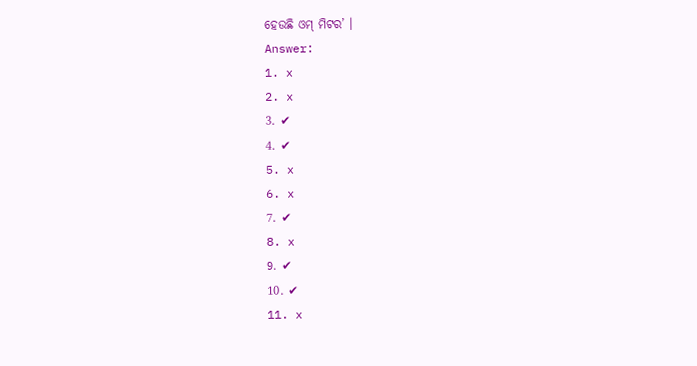ହେଉଛି ଓମ୍ ମିଟର’ ।
Answer:
1. x
2. x
3. ✔
4. ✔
5. x
6. x
7. ✔
8. x
9. ✔
10. ✔
11. x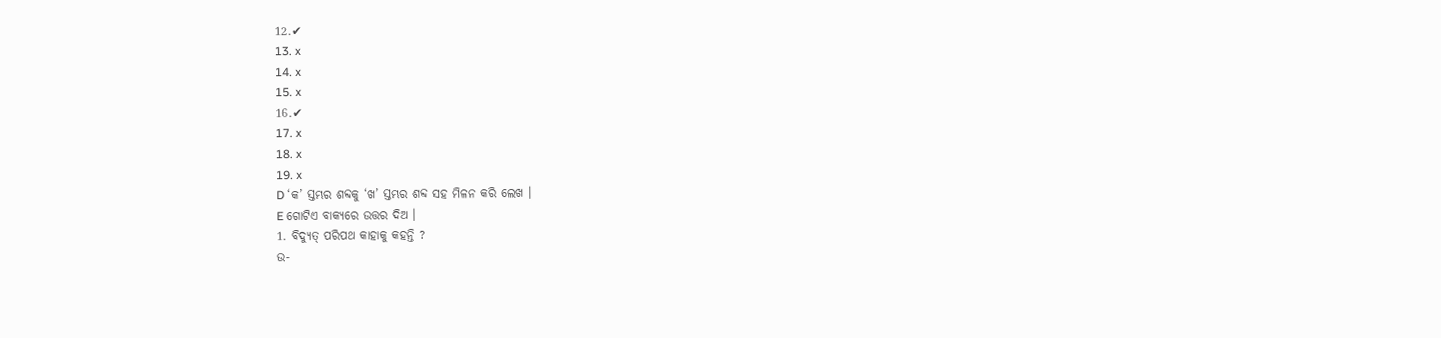12.✔
13. x
14. x
15. x
16.✔
17. x
18. x
19. x
D ‘କ’ ସ୍ତମ୍ଭର ଶବ୍ଦକୁ ‘ଖ’ ସ୍ତମ୍ଭର ଶବ୍ଦ ସହ ମିଳନ କରି ଲେଖ ।
E ଗୋଟିଏ ବାକ୍ୟରେ ଉତ୍ତର ଦିଅ ।
1. ବିଦ୍ୟୁତ୍ ପରିପଥ କାହାକୁ କହନ୍ତି ?
ଉ-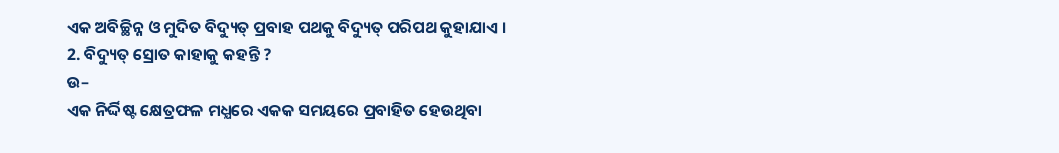ଏକ ଅବିଚ୍ଛିନ୍ନ ଓ ମୁଦିତ ବିଦ୍ୟୁତ୍ ପ୍ରବାହ ପଥକୁ ବିଦ୍ୟୁତ୍ ପରିପଥ କୁହାଯାଏ ।
2. ବିଦ୍ୟୁତ୍ ସ୍ରୋତ କାହାକୁ କହନ୍ତି ?
ଉ–
ଏକ ନିର୍ଦ୍ଦିଷ୍ଟ କ୍ଷେତ୍ରଫଳ ମଧ୍ଯରେ ଏକକ ସମୟରେ ପ୍ରବାହିତ ହେଉଥିବା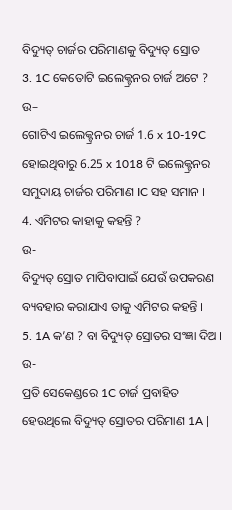ବିଦ୍ୟୁତ୍ ଚାର୍ଜର ପରିମାଣକୁ ବିଦ୍ୟୁତ୍ ସ୍ରୋତ
3. 1C କେତୋଟି ଇଲେକ୍ଟ୍ରନର ଚାର୍ଜ ଅଟେ ?
ଉ–
ଗୋଟିଏ ଇଲେକ୍ଟ୍ରନର ଚାର୍ଜ 1.6 x 10-19C ହୋଇଥିବାରୁ 6.25 x 1018 ଟି ଇଲେକ୍ଟ୍ରନର ସମୁଦାୟ ଚାର୍ଜର ପରିମାଣ IC ସହ ସମାନ ।
4. ଏମିଟର କାହାକୁ କହନ୍ତି ?
ଉ-
ବିଦ୍ୟୁତ୍ ସ୍ରୋତ ମାପିବାପାଇଁ ଯେଉଁ ଉପକରଣ ବ୍ୟବହାର କରାଯାଏ ତାକୁ ଏମିଟର କହନ୍ତି ।
5. 1A କ’ଣ ? ବା ବିଦ୍ୟୁତ୍ ସ୍ରୋତର ସଂଜ୍ଞା ଦିଅ ।
ଉ-
ପ୍ରତି ସେକେଣ୍ଡରେ 1C ଚାର୍ଜ ପ୍ରବାହିତ ହେଉଥିଲେ ବିଦ୍ୟୁତ୍ ସ୍ରୋତର ପରିମାଣ 1A |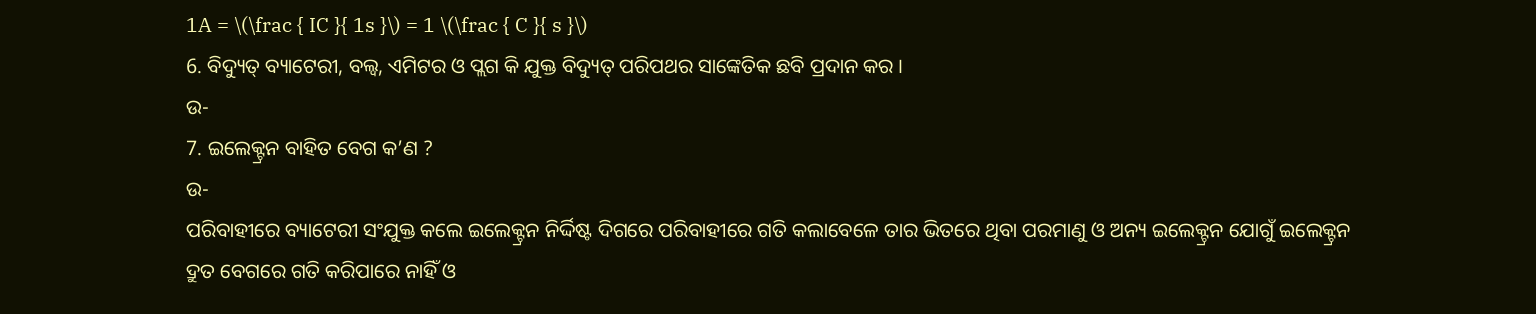1A = \(\frac { IC }{ 1s }\) = 1 \(\frac { C }{ s }\)
6. ବିଦ୍ୟୁତ୍ ବ୍ୟାଟେରୀ, ବଲ୍ବ, ଏମିଟର ଓ ପ୍ଲଗ କି ଯୁକ୍ତ ବିଦ୍ୟୁତ୍ ପରିପଥର ସାଙ୍କେତିକ ଛବି ପ୍ରଦାନ କର ।
ଉ-
7. ଇଲେକ୍ଟ୍ରନ ବାହିତ ବେଗ କ’ଣ ?
ଉ-
ପରିବାହୀରେ ବ୍ୟାଟେରୀ ସଂଯୁକ୍ତ କଲେ ଇଲେକ୍ଟ୍ରନ ନିର୍ଦ୍ଦିଷ୍ଟ ଦିଗରେ ପରିବାହୀରେ ଗତି କଲାବେଳେ ତାର ଭିତରେ ଥିବା ପରମାଣୁ ଓ ଅନ୍ୟ ଇଲେକ୍ଟ୍ରନ ଯୋଗୁଁ ଇଲେକ୍ଟ୍ରନ ଦ୍ରୁତ ବେଗରେ ଗତି କରିପାରେ ନାହିଁ ଓ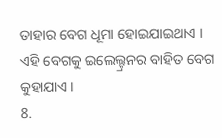ତାହାର ବେଗ ଧୂମା ହୋଇଯାଇଥାଏ । ଏହି ବେଗକୁ ଇଲେଲ୍ଟ୍ରନର ବାହିତ ବେଗ କୁହାଯାଏ ।
8.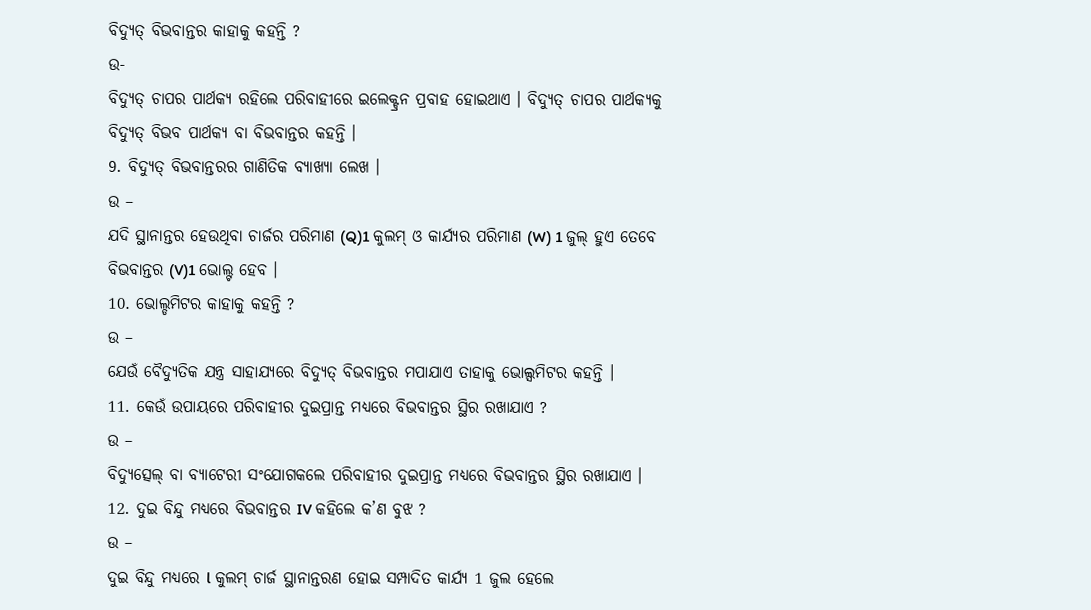ବିଦ୍ୟୁତ୍ ବିଭବାନ୍ତର କାହାକୁ କହନ୍ତି ?
ଉ-
ବିଦ୍ୟୁତ୍ ଚାପର ପାର୍ଥକ୍ୟ ରହିଲେ ପରିବାହୀରେ ଇଲେକ୍ଟ୍ରନ ପ୍ରବାହ ହୋଇଥାଏ । ବିଦ୍ୟୁତ୍ ଚାପର ପାର୍ଥକ୍ୟକୁ ବିଦ୍ୟୁତ୍ ବିଭବ ପାର୍ଥକ୍ୟ ବା ବିଭବାନ୍ତର କହନ୍ତି ।
9. ବିଦ୍ୟୁତ୍ ବିଭବାନ୍ତରର ଗାଣିତିକ ବ୍ୟାଖ୍ୟା ଲେଖ ।
ଉ –
ଯଦି ସ୍ଥାନାନ୍ତର ହେଉଥିବା ଚାର୍ଜର ପରିମାଣ (Q)1 କୁଲମ୍ ଓ କାର୍ଯ୍ୟର ପରିମାଣ (W) 1 ଜୁଲ୍ ହୁଏ ତେବେ ବିଭବାନ୍ତର (V)1 ଭୋଲ୍ଟ ହେବ ।
10. ଭୋଲ୍ଡମିଟର କାହାକୁ କହନ୍ତି ?
ଉ –
ଯେଉଁ ବୈଦ୍ୟୁତିକ ଯନ୍ତ୍ର ସାହାଯ୍ୟରେ ବିଦ୍ୟୁତ୍ ବିଭବାନ୍ତର ମପାଯାଏ ତାହାକୁ ଭୋଲ୍ସମିଟର କହନ୍ତି ।
11. କେଉଁ ଉପାୟରେ ପରିବାହୀର ଦୁଇପ୍ରାନ୍ତ ମଧ୍ୟରେ ବିଭବାନ୍ତର ସ୍ଥିର ରଖାଯାଏ ?
ଉ –
ବିଦ୍ୟୁତ୍ସେଲ୍ ବା ବ୍ୟାଟେରୀ ସଂଯୋଗକଲେ ପରିବାହୀର ଦୁଇପ୍ରାନ୍ତ ମଧ୍ୟରେ ବିଭବାନ୍ତର ସ୍ଥିର ରଖାଯାଏ ।
12. ଦୁଇ ବିନ୍ଦୁ ମଧ୍ୟରେ ବିଭବାନ୍ତର IV କହିଲେ କ’ଣ ବୁଝ ?
ଉ –
ଦୁଇ ବିନ୍ଦୁ ମଧ୍ୟରେ l କୁଲମ୍ ଚାର୍ଜ ସ୍ଥାନାନ୍ତରଣ ହୋଇ ସମ୍ପାଦିତ କାର୍ଯ୍ୟ 1 ଜୁଲ ହେଲେ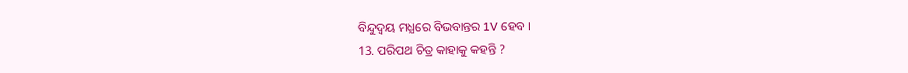ବିନ୍ଦୁଦ୍ଵୟ ମଧ୍ଯରେ ବିଭବାନ୍ତର 1V ହେବ ।
13. ପରିପଥ ଚିତ୍ର କାହାକୁ କହନ୍ତି ?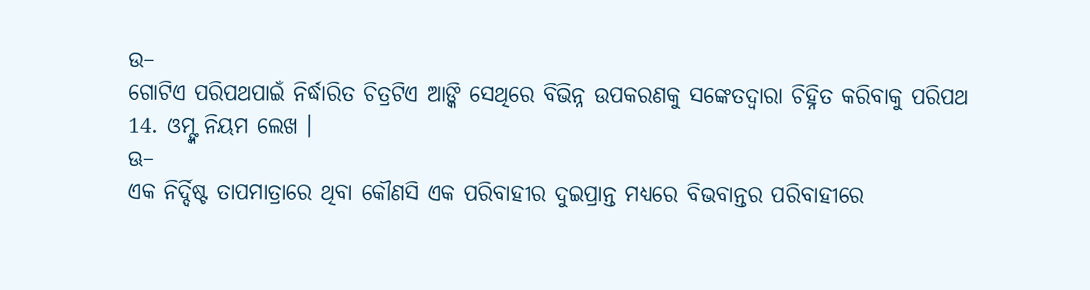ଉ–
ଗୋଟିଏ ପରିପଥପାଇଁ ନିର୍ଦ୍ଧାରିତ ଚିତ୍ରଟିଏ ଆଙ୍କି ସେଥିରେ ବିଭିନ୍ନ ଉପକରଣକୁ ସଙ୍କେତଦ୍ୱାରା ଚିହ୍ନିତ କରିବାକୁ ପରିପଥ
14. ଓମ୍ଙ୍କ ନିୟମ ଲେଖ ।
ଊ–
ଏକ ନିର୍ଦ୍ଦିଷ୍ଟ ତାପମାତ୍ରାରେ ଥିବା କୌଣସି ଏକ ପରିବାହୀର ଦୁଇପ୍ରାନ୍ତ ମଧ୍ୟରେ ବିଭବାନ୍ତର ପରିବାହୀରେ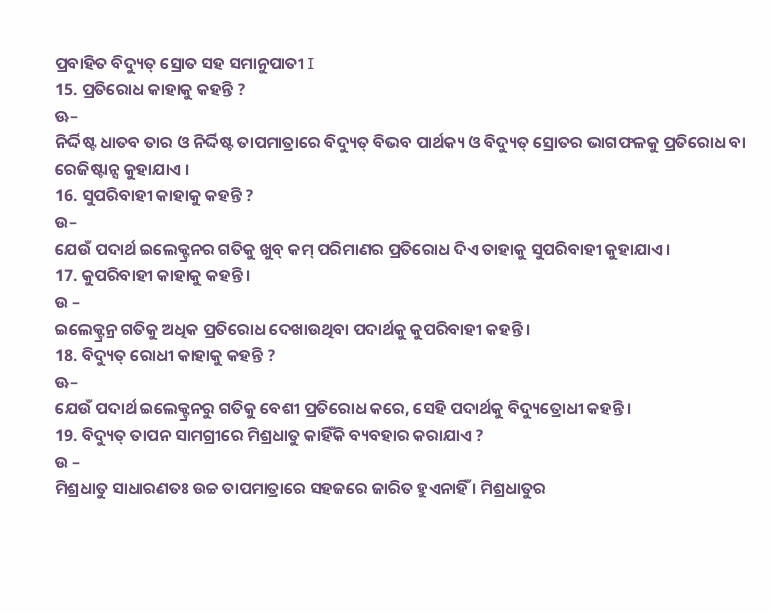ପ୍ରବାହିତ ବିଦ୍ୟୁତ୍ ସ୍ରୋତ ସହ ସମାନୁପାତୀ I
15. ପ୍ରତିରୋଧ କାହାକୁ କହନ୍ତି ?
ଊ–
ନିର୍ଦ୍ଦିଷ୍ଟ ଧାତବ ତାର ଓ ନିର୍ଦ୍ଦିଷ୍ଟ ତାପମାତ୍ରାରେ ବିଦ୍ୟୁତ୍ ବିଭବ ପାର୍ଥକ୍ୟ ଓ ବିଦ୍ୟୁତ୍ ସ୍ରୋତର ଭାଗଫଳକୁ ପ୍ରତିରୋଧ ବା ରେଜିଷ୍ଟାନ୍ସ କୁହାଯାଏ ।
16. ସୁପରିବାହୀ କାହାକୁ କହନ୍ତି ?
ଉ–
ଯେଉଁ ପଦାର୍ଥ ଇଲେକ୍ଟ୍ରନର ଗତିକୁ ଖୁବ୍ କମ୍ ପରିମାଣର ପ୍ରତିରୋଧ ଦିଏ ତାହାକୁ ସୁପରିବାହୀ କୁହାଯାଏ ।
17. କୁପରିବାହୀ କାହାକୁ କହନ୍ତି ।
ଉ –
ଇଲେକ୍ଟ୍ରନ୍ର ଗତିକୁ ଅଧିକ ପ୍ରତିରୋଧ ଦେଖାଉଥିବା ପଦାର୍ଥକୁ କୁପରିବାହୀ କହନ୍ତି ।
18. ବିଦ୍ୟୁତ୍ ରୋଧୀ କାହାକୁ କହନ୍ତି ?
ଊ–
ଯେଉଁ ପଦାର୍ଥ ଇଲେକ୍ଟ୍ରନରୁ ଗତିକୁ ବେଶୀ ପ୍ରତିରୋଧ କରେ, ସେହି ପଦାର୍ଥକୁ ବିଦ୍ୟୁତ୍ରୋଧୀ କହନ୍ତି ।
19. ବିଦ୍ୟୁତ୍ ତାପନ ସାମଗ୍ରୀରେ ମିଶ୍ରଧାତୁ କାହିଁକି ବ୍ୟବହାର କରାଯାଏ ?
ଉ –
ମିଶ୍ରଧାତୁ ସାଧାରଣତଃ ଉଚ୍ଚ ତାପମାତ୍ରାରେ ସହଜରେ ଜାରିତ ହୁଏନାହିଁ । ମିଶ୍ରଧାତୁର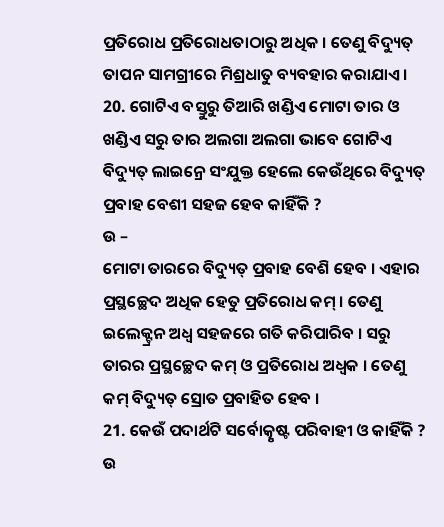ପ୍ରତିରୋଧ ପ୍ରତିରୋଧତାଠାରୁ ଅଧିକ । ତେଣୁ ବିଦ୍ୟୁତ୍ ତାପନ ସାମଗ୍ରୀରେ ମିଶ୍ରଧାତୁ ବ୍ୟବହାର କରାଯାଏ ।
20. ଗୋଟିଏ ବସ୍ତୁରୁ ତିଆରି ଖଣ୍ଡିଏ ମୋଟା ତାର ଓ ଖଣ୍ଡିଏ ସରୁ ତାର ଅଲଗା ଅଲଗା ଭାବେ ଗୋଟିଏ ବିଦ୍ୟୁତ୍ ଲାଇନ୍ରେ ସଂଯୁକ୍ତ ହେଲେ କେଉଁଥିରେ ବିଦ୍ୟୁତ୍ ପ୍ରବାହ ବେଶୀ ସହଜ ହେବ କାହିଁକି ?
ଉ –
ମୋଟା ତାରରେ ବିଦ୍ୟୁତ୍ ପ୍ରବାହ ବେଶି ହେବ । ଏହାର ପ୍ରସ୍ଥଚ୍ଛେଦ ଅଧିକ ହେତୁ ପ୍ରତିରୋଧ କମ୍ । ତେଣୁ ଇଲେକ୍ଟ୍ରନ ଅଧ୍ଵ ସହଜରେ ଗତି କରିପାରିବ । ସରୁ ତାରର ପ୍ରସ୍ଥଚ୍ଛେଦ କମ୍ ଓ ପ୍ରତିରୋଧ ଅଧ୍ବକ । ତେଣୁ କମ୍ ବିଦ୍ୟୁତ୍ ସ୍ରୋତ ପ୍ରବାହିତ ହେବ ।
21. କେଉଁ ପଦାର୍ଥଟି ସର୍ବୋତ୍କୃଷ୍ଟ ପରିବାହୀ ଓ କାହିଁକି ?
ଉ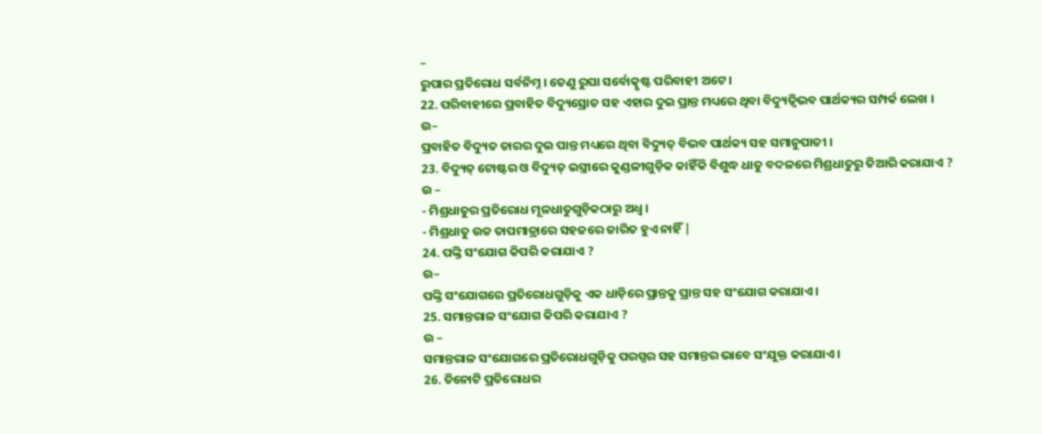–
ରୁପାର ପ୍ରତିରୋଧ ସର୍ବନିମ୍ନ । ତେଣୁ ରୁପା ସର୍ବୋତ୍କୃଷ୍ଟ ପରିବାହୀ ଅଟେ ।
22. ପରିବାହୀରେ ପ୍ରବାହିତ ବିଦ୍ୟୁସ୍ରୋତ ସହ ଏହାର ଦୁଇ ପ୍ରାନ୍ତ ମଧ୍ୟରେ ଥିବା ବିଦ୍ୟୁତ୍ବିଭବ ପାର୍ଥକ୍ୟର ସମ୍ପର୍କ ଲେଖ ।
ଉ–
ପ୍ରବାହିତ ବିଦ୍ୟୁତ ତାରର ଦୁଇ ପାନ୍ତ ମଧ୍ୟରେ ଥିବା ବିଦ୍ୟୁତ୍ ବିଭବ ପାର୍ଥକ୍ୟ ସହ ସମାନୁପାତୀ ।
23. ବିଦ୍ୟୁତ୍ ଟୋଷ୍ଟର ଓ ବିଦ୍ୟୁତ୍ ଇସ୍ତ୍ରୀରେ କୁଣ୍ଡଳୀଗୁଡ଼ିକ କାହିଁକି ବିଶୁଦ୍ଧ ଧାତୁ ବଦଳରେ ମିଶ୍ରଧାତୁରୁ ତିଆରି କରାଯାଏ ?
ଉ –
- ମିଶ୍ରଧାତୁର ପ୍ରତିରୋଧ ମୂଳଧାତୁଗୁଡ଼ିକଠାରୁ ଅଧ୍ଵ ।
- ମିଶ୍ରଧାତୁ ଉଚ୍ଚ ତାପମାତ୍ରାରେ ସହଜରେ ଜାରିତ ହୁଏ ନାହିଁ |
24. ପଙ୍କ୍ତି ସଂଯୋଗ କିପରି କରାଯାଏ ?
ଉ–
ପଙ୍କ୍ତି ସଂଯୋଗରେ ପ୍ରତିରୋଧଗୁଡ଼ିକୁ ଏକ ଧାଡ଼ିରେ ପ୍ରାନ୍ତକୁ ପ୍ରାନ୍ତ ସହ ସଂଯୋଗ କରାଯାଏ ।
25. ସମାନ୍ତରାଳ ସଂଯୋଗ କିପରି କରାଯାଏ ?
ଉ –
ସମାନ୍ତରାଳ ସଂଯୋଗରେ ପ୍ରତିରୋଧଗୁଡ଼ିକୁ ପରସ୍ପର ସହ ସମାନ୍ତର ଭାବେ ସଂଯୁକ୍ତ କରାଯାଏ ।
26. ତିନୋଟି ପ୍ରତିରୋଧର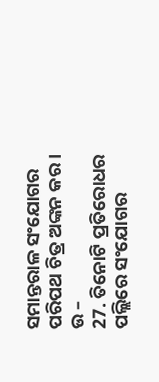ସମାନ୍ତରାଳ ସଂଯୋଗର ପରିପଥ ଚିତ୍ର ଅଙ୍କନ କର ।
ଉ –
27. ତିନୋଟି ପ୍ରତିରୋଧର ପଲ୍ଲିରେ ସଂଯୋଗର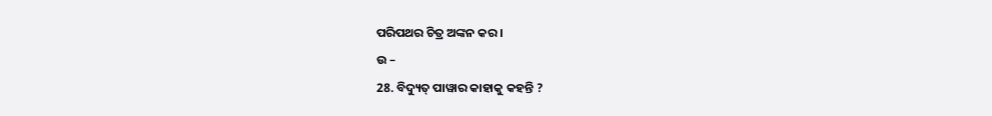ପରିପଥର ଚିତ୍ର ଅଙ୍କନ କର ।
ଉ –
28. ବିଦ୍ୟୁତ୍ ପାୱାର କାହାକୁ କହନ୍ତି ?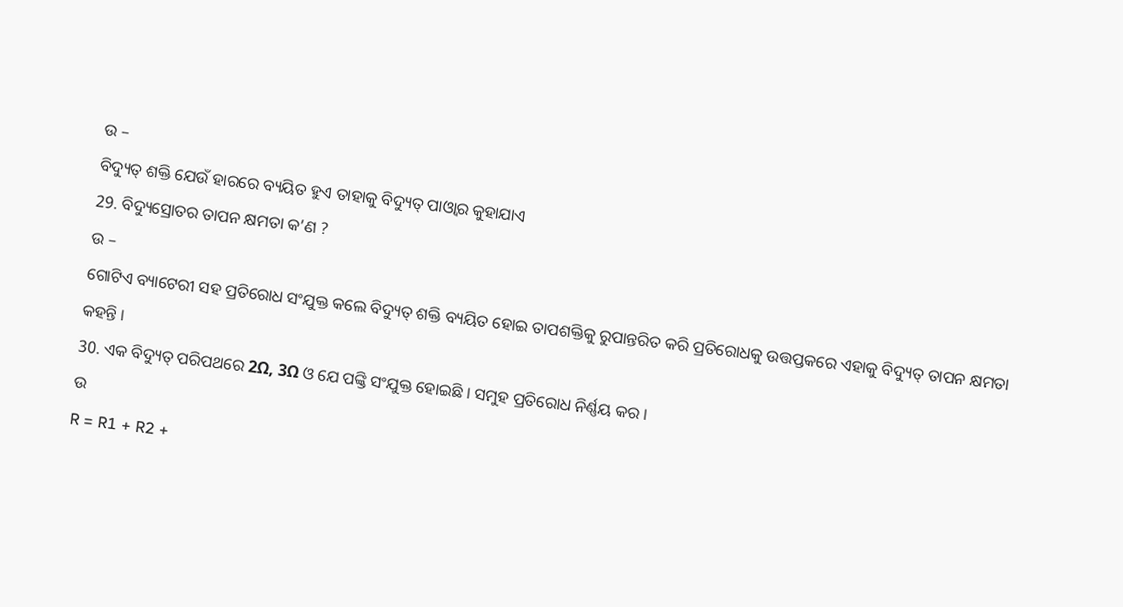ଉ –
ବିଦ୍ୟୁତ୍ ଶକ୍ତି ଯେଉଁ ହାରରେ ବ୍ୟୟିତ ହୁଏ ତାହାକୁ ବିଦ୍ୟୁତ୍ ପାଓ୍ବାର କୁହାଯାଏ
29. ବିଦ୍ୟୁସ୍ରୋତର ତାପନ କ୍ଷମତା କ’ଣ ?
ଉ –
ଗୋଟିଏ ବ୍ୟାଟେରୀ ସହ ପ୍ରତିରୋଧ ସଂଯୁକ୍ତ କଲେ ବିଦ୍ୟୁତ୍ ଶକ୍ତି ବ୍ୟୟିତ ହୋଇ ତାପଶକ୍ତିକୁ ରୁପାନ୍ତରିତ କରି ପ୍ରତିରୋଧକୁ ଉତ୍ତପ୍ତକରେ ଏହାକୁ ବିଦ୍ୟୁତ୍ ତାପନ କ୍ଷମତା କହନ୍ତି ।
30. ଏକ ବିଦ୍ୟୁତ୍ ପରିପଥରେ 2Ω, 3Ω ଓ ଯେ ପଙ୍କ୍ତି ସଂଯୁକ୍ତ ହୋଇଛି । ସମୁହ ପ୍ରତିରୋଧ ନିର୍ଣ୍ଣୟ କର ।
ଉ
R = R1 + R2 +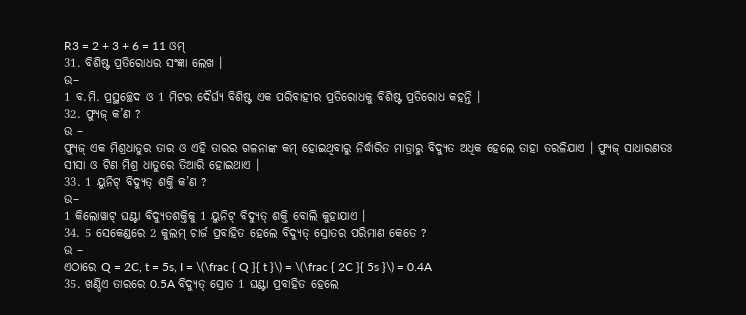R3 = 2 + 3 + 6 = 11 ଓମ୍
31. ବିଶିଷ୍ଟ ପ୍ରତିରୋଧର ସଂଜ୍ଞା ଲେଖ ।
ଉ–
1 ବ.ମି. ପ୍ରସ୍ଥଚ୍ଛେଦ ଓ 1 ମିଟର ଦୈର୍ଘ୍ୟ ବିଶିଷ୍ଟ ଏକ ପରିବାହୀର ପ୍ରତିରୋଧକୁ ବିଶିଷ୍ଟ ପ୍ରତିରୋଧ କହନ୍ତି ।
32. ଫ୍ୟୁଜ୍ କ’ଣ ?
ଉ –
ଫ୍ୟୁଜ୍ ଏକ ମିଶ୍ରଧାତୁର ତାର ଓ ଏହି ତାରର ଗଳନାଙ୍କ କମ୍ ହୋଇଥିବାରୁ ନିର୍ଦ୍ଧାରିତ ମାତ୍ରାରୁ ବିଦ୍ୟୁତ ଅଧିକ ହେଲେ ତାହା ତରଳିଯାଏ । ଫ୍ୟୁଜ୍ ସାଧାରଣତଃ ସୀସା ଓ ଟିଣ ମିଶ୍ର ଧାତୁରେ ତିଆରି ହୋଇଥାଏ ।
33. 1 ୟୁନିଟ୍ ବିଦ୍ୟୁତ୍ ଶକ୍ତି କ’ଣ ?
ଉ–
1 କିଲୋୱାଟ୍ ଘଣ୍ଟା ବିଦ୍ୟୁତଶକ୍ତିକୁ 1 ୟୁନିଟ୍ ବିଦ୍ୟୁତ୍ ଶକ୍ତି ବୋଲି କୁହାଯାଏ ।
34. 5 ସେକେଣ୍ଡରେ 2 କୁଲମ୍ ଚାର୍ଜ ପ୍ରବାହିତ ହେଲେ ବିଦ୍ୟୁତ୍ ସ୍ରୋତର ପରିମାଣ କେତେ ?
ଉ –
ଏଠାରେ Q = 2C, t = 5s, I = \(\frac { Q }{ t }\) = \(\frac { 2C }{ 5s }\) = 0.4A
35. ଖଣ୍ଡିଏ ତାରରେ 0.5A ବିଦ୍ୟୁତ୍ ସ୍ରୋତ 1 ଘଣ୍ଟା ପ୍ରବାହିତ ହେଲେ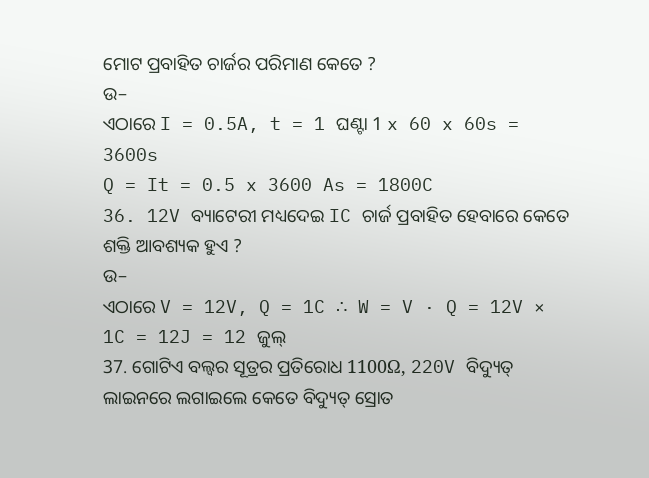ମୋଟ ପ୍ରବାହିତ ଚାର୍ଜର ପରିମାଣ କେତେ ?
ଉ–
ଏଠାରେ I = 0.5A, t = 1 ଘଣ୍ଟା 1 x 60 x 60s = 3600s
Q = It = 0.5 x 3600 As = 1800C
36. 12V ବ୍ୟାଟେରୀ ମଧ୍ୟଦେଇ IC ଚାର୍ଜ ପ୍ରବାହିତ ହେବାରେ କେତେ ଶକ୍ତି ଆବଶ୍ୟକ ହୁଏ ?
ଉ–
ଏଠାରେ V = 12V, Q = 1C ∴ W = V · Q = 12V × 1C = 12J = 12 ଜୁଲ୍
37. ଗୋଟିଏ ବଲ୍ବର ସୂତ୍ରର ପ୍ରତିରୋଧ 1100Ω, 220V ବିଦ୍ୟୁତ୍ ଲାଇନରେ ଲଗାଇଲେ କେତେ ବିଦ୍ୟୁତ୍ ସ୍ରୋତ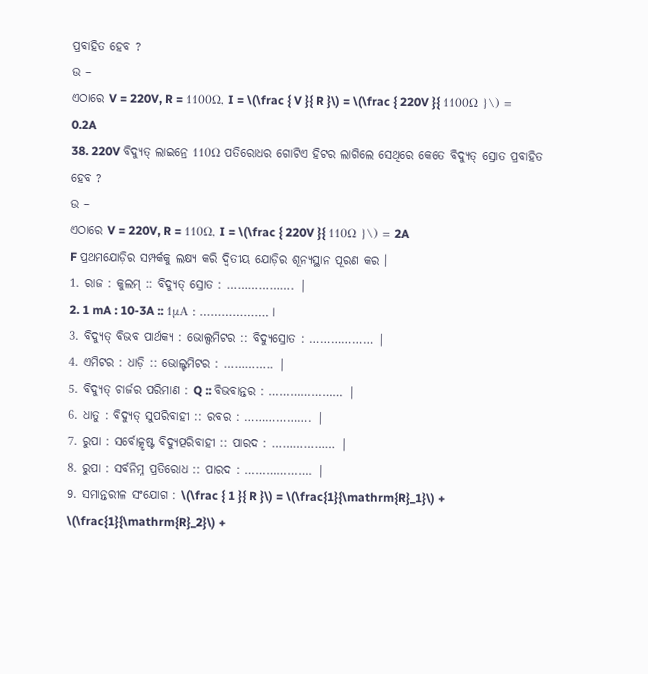ପ୍ରବାହିତ ହେବ ?
ଉ –
ଏଠାରେ V = 220V, R = 1100Ω, I = \(\frac { V }{ R }\) = \(\frac { 220V }{ 1100Ω }\) = 0.2A
38. 220V ବିଦ୍ୟୁତ୍ ଲାଇନ୍ରେ 110Ω ପତିରୋଧର ଗୋଟିଏ ହିଟର ଲାଗିଲେ ସେଥିରେ କେତେ ବିଦ୍ୟୁତ୍ ସ୍ରୋତ ପ୍ରବାହିତ ହେବ ?
ଉ –
ଏଠାରେ V = 220V, R = 110Ω, I = \(\frac { 220V }{ 110Ω }\) = 2A
F ପ୍ରଥମଯୋଡ଼ିର ସମ୍ପର୍କକୁ ଲକ୍ଷ୍ୟ କରି ଦ୍ବିତୀୟ ଯୋଡ଼ିର ଶୂନ୍ୟସ୍ଥାନ ପୂରଣ କର ।
1. ରାଜ : କୁଲମ୍ :: ବିଦ୍ୟୁତ୍ ସ୍ରୋତ : ………………. |
2. 1 mA : 10-3A :: 1μA : ………………. |
3. ବିଦ୍ୟୁତ୍ ବିଭବ ପାର୍ଥକ୍ୟ : ଭୋଲ୍ସମିଟର :: ବିଦ୍ୟୁସ୍ରୋତ : ……………… |
4. ଏମିଟର : ଧାଡ଼ି :: ଭୋଲ୍ଟମିଟର : ………….. |
5. ବିଦ୍ୟୁତ୍ ଚାର୍ଜର ପରିମାଣ : Q :: ବିଭବାନ୍ତର : ………………… |
6. ଧାତୁ : ବିଦ୍ୟୁତ୍ ସୁପରିବାହୀ :: ରବର : ………………. |
7. ରୁପା : ସର୍ବୋତ୍କୃଷ୍ଟ ବିଦ୍ୟୁତ୍ପରିବାହୀ :: ପାରଦ : ……………… |
8. ରୁପା : ସର୍ବନିମ୍ନ ପ୍ରତିରୋଧ :: ପାରଦ : ………………. |
9. ସମାନ୍ତରୀଳ ସଂଯୋଗ : \(\frac { 1 }{ R }\) = \(\frac{1}{\mathrm{R}_1}\) + \(\frac{1}{\mathrm{R}_2}\) +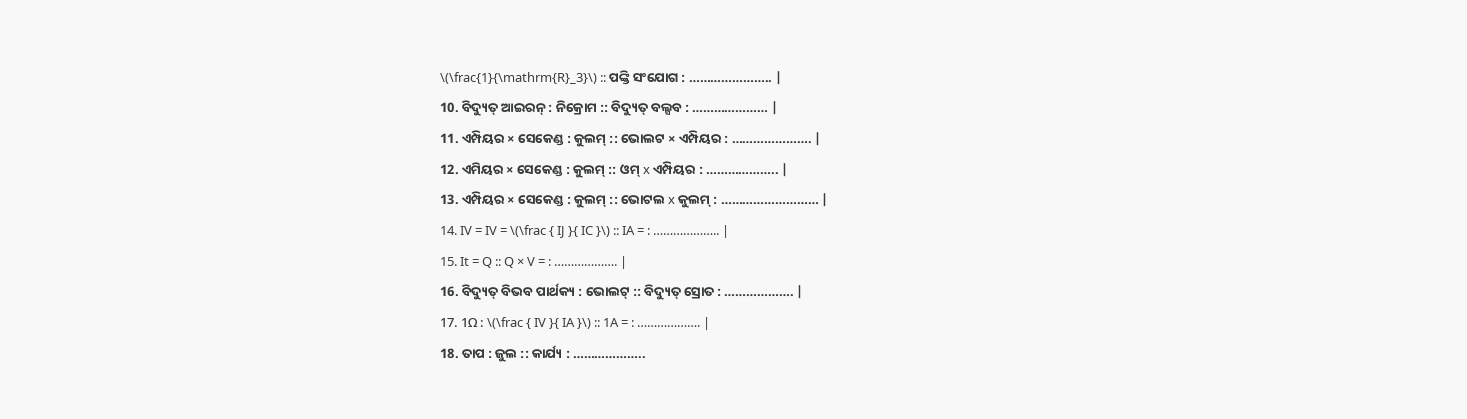\(\frac{1}{\mathrm{R}_3}\) :: ପଙ୍କ୍ତି ସଂଯୋଗ : ………………….. |
10. ବିଦ୍ୟୁତ୍ ଆଇରନ୍ : ନିକ୍ରୋମ :: ବିଦ୍ୟୁତ୍ ବଲ୍ସବ : ………………… |
11. ଏମ୍ପିୟର × ସେକେଣ୍ଡ : କୁଲମ୍ :: ଭୋଲଟ × ଏମ୍ପିୟର : …………………. |
12. ଏମିୟର × ସେକେଣ୍ଡ : କୁଲମ୍ :: ଓମ୍ x ଏମ୍ପିୟର : ……………….. |
13. ଏମ୍ପିୟର × ସେକେଣ୍ଡ : କୁଲମ୍ :: ଭୋଟଲ x କୁଲମ୍ : ……………………… |
14. IV = IV = \(\frac { IJ }{ IC }\) :: IA = : ……………….. |
15. It = Q :: Q × V = : ………………. |
16. ବିଦ୍ୟୁତ୍ ବିଭବ ପାର୍ଥକ୍ୟ : ଭୋଲଟ୍ :: ବିଦ୍ୟୁତ୍ ସ୍ରୋତ : ………………. |
17. 1Ω : \(\frac { IV }{ IA }\) :: 1A = : ………………. |
18. ତାପ : ଜୁଲ :: କାର୍ଯ୍ୟ : ………………..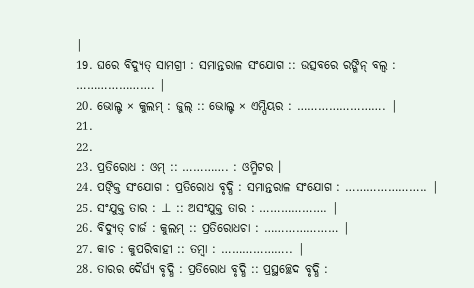|
19. ଘରେ ବିଦ୍ୟୁତ୍ ସାମଗ୍ରୀ : ସମାନ୍ତରାଳ ସଂଯୋଗ :: ଉତ୍ସବରେ ରଙ୍ଗିନ୍ ବଲ୍ବ : …………………. |
20. ଭୋଲ୍ଟ × କୁଲମ୍ : ଜୁଲ୍ :: ଭୋଲ୍ଟ × ଏମ୍ପିୟର : ……………………. |
21.
22.
23. ପ୍ରତିରୋଧ : ଓମ୍ :: …………. : ଓମ୍ମିଟର ।
24. ପଙ୍କ୍ତି ସଂଯୋଗ : ପ୍ରତିରୋଧ ବୃଦ୍ଧି : ସମାନ୍ତରାଳ ସଂଯୋଗ : ………………….. |
25. ସଂଯୁକ୍ତ ତାର : ⊥ :: ଅସଂଯୁକ୍ତ ତାର : ………………. |
26. ବିଦ୍ୟୁତ୍ ଚାର୍ଜ : କୁଲମ୍ :: ପ୍ରତିରୋଧଚା : ………………… |
27. କାଚ : କୁପରିବାହୀ :: ତମ୍ବା : ……………….. |
28. ତାରର ଦୈର୍ଘ୍ୟ ବୃଦ୍ଧି : ପ୍ରତିରୋଧ ବୃଦ୍ଧି :: ପ୍ରସ୍ଥଚ୍ଛେଦ ବୃଦ୍ଧି :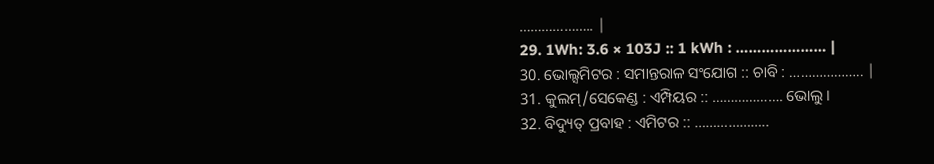……………….. |
29. 1Wh: 3.6 × 103J :: 1 kWh : ………………… |
30. ଭୋଲ୍ସମିଟର : ସମାନ୍ତରାଳ ସଂଯୋଗ :: ଚାବି : ……………….. |
31. କୁଲମ୍/ସେକେଣ୍ଡ : ଏମ୍ପିୟର :: ………………. ଭୋଲୁ ।
32. ବିଦ୍ୟୁତ୍ ପ୍ରବାହ : ଏମିଟର :: ………………..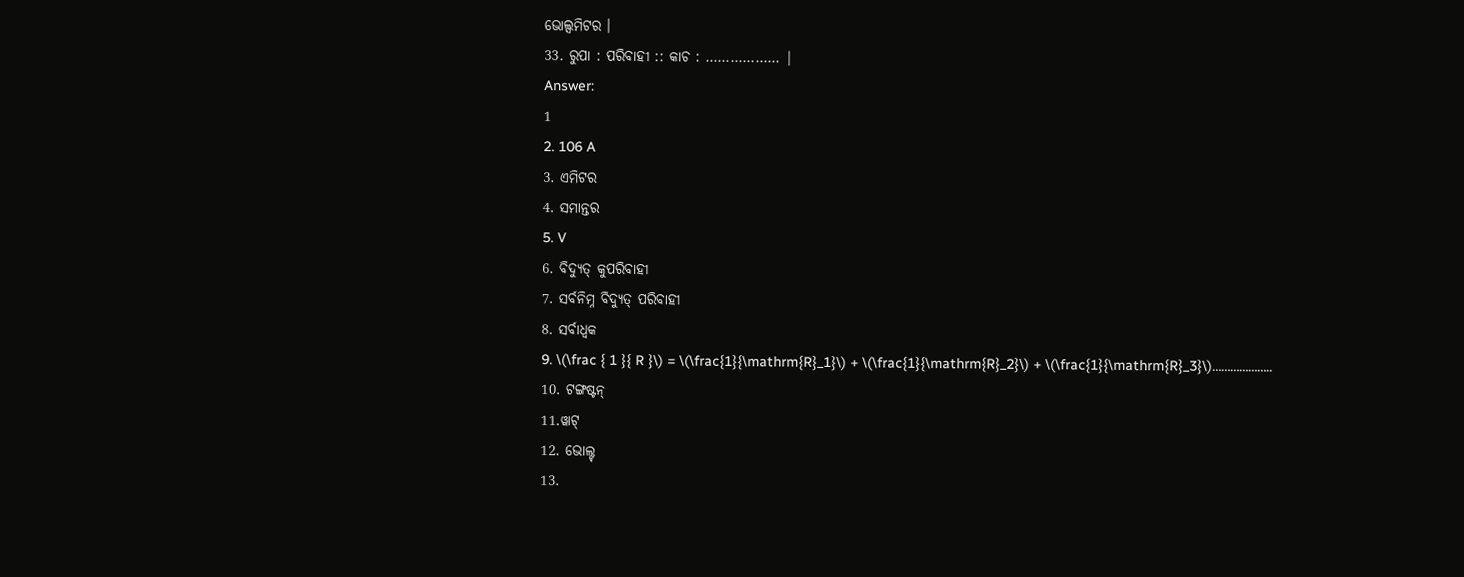ଭୋଲ୍ସମିଟର ।
33. ରୁପା : ପରିବାହୀ :: କାଚ : ……………… |
Answer:
1
2. 106 A
3. ଏମିଟର
4. ସମାନ୍ତର
5. V
6. ବିଦ୍ୟୁତ୍ କୁପରିବାହୀ
7. ସର୍ବନିମ୍ନ ବିଦ୍ୟୁତ୍ ପରିବାହୀ
8. ସର୍ବାଧ୍ବକ
9. \(\frac { 1 }{ R }\) = \(\frac{1}{\mathrm{R}_1}\) + \(\frac{1}{\mathrm{R}_2}\) + \(\frac{1}{\mathrm{R}_3}\)………………..
10. ଟଙ୍ଗଷ୍ଟନ୍
11.ୱାଟ୍
12. ଭୋଲ୍ଟ୍
13.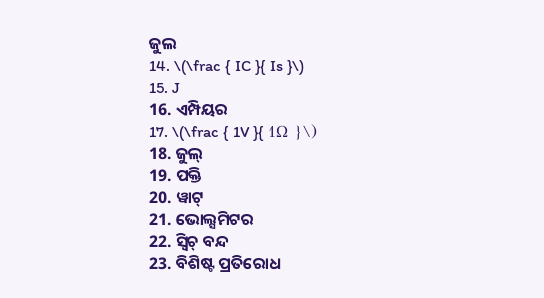ଜୁଲ
14. \(\frac { IC }{ Is }\)
15. J
16. ଏମ୍ପିୟର
17. \(\frac { 1V }{ 1Ω }\)
18. ଜୁଲ୍
19. ପକ୍ତି
20. ୱାଟ୍
21. ଭୋଲ୍ସମିଟର
22. ସ୍ବିଚ୍ ବନ୍ଦ
23. ବିଶିଷ୍ଟ ପ୍ରତିରୋଧ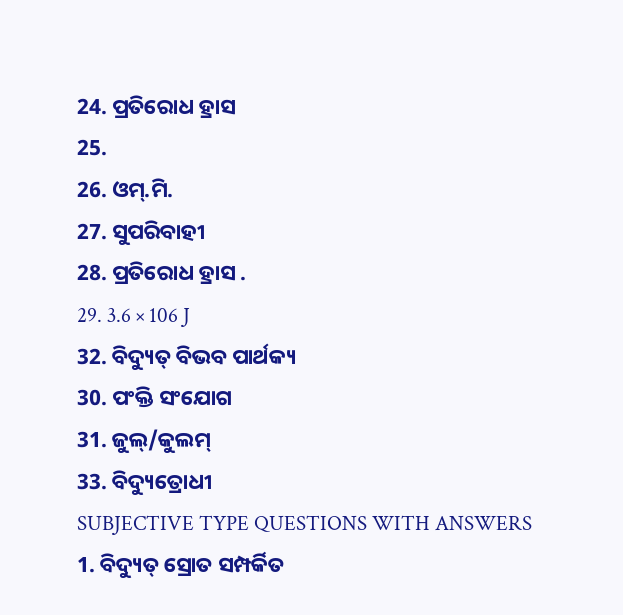24. ପ୍ରତିରୋଧ ହ୍ରାସ
25.
26. ଓମ୍.ମି.
27. ସୁପରିବାହୀ
28. ପ୍ରତିରୋଧ ହ୍ରାସ .
29. 3.6 × 106 J
32. ବିଦ୍ୟୁତ୍ ବିଭବ ପାର୍ଥକ୍ୟ
30. ପଂକ୍ତି ସଂଯୋଗ
31. ଜୁଲ୍/କୁଲମ୍
33. ବିଦ୍ୟୁତ୍ରୋଧୀ
SUBJECTIVE TYPE QUESTIONS WITH ANSWERS
1. ବିଦ୍ୟୁତ୍ ସ୍ରୋତ ସମ୍ପର୍କିତ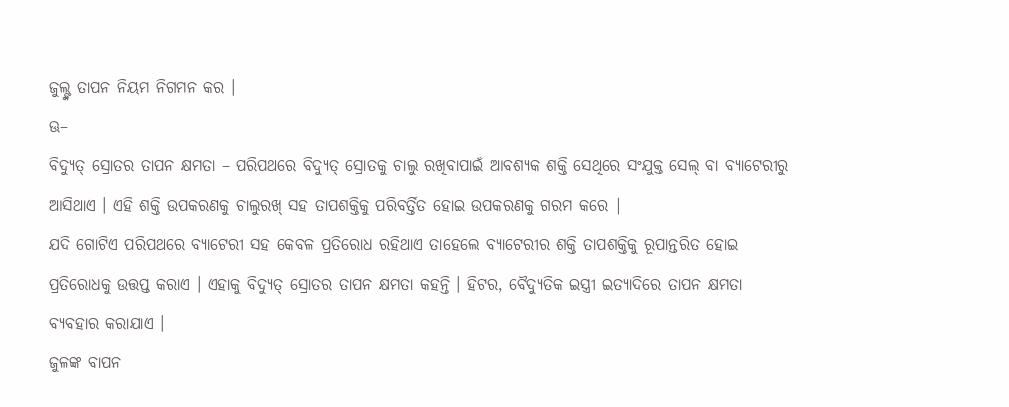ଜୁଲ୍ଙ୍କ ତାପନ ନିୟମ ନିଗମନ କର ।
ଊ–
ବିଦ୍ୟୁତ୍ ସ୍ରୋତର ତାପନ କ୍ଷମତା – ପରିପଥରେ ବିଦ୍ୟୁତ୍ ସ୍ରୋତକୁ ଚାଲୁ ରଖିବାପାଇଁ ଆବଶ୍ୟକ ଶକ୍ତି ସେଥିରେ ସଂଯୁକ୍ତ ସେଲ୍ ବା ବ୍ୟାଟେରୀରୁ ଆସିଥାଏ । ଏହି ଶକ୍ତି ଉପକରଣକୁ ଚାଲୁରଖ୍ ସହ ତାପଶକ୍ତିକୁ ପରିବର୍ତ୍ତିତ ହୋଇ ଉପକରଣକୁ ଗରମ କରେ |
ଯଦି ଗୋଟିଏ ପରିପଥରେ ବ୍ୟାଟେରୀ ସହ କେବଳ ପ୍ରତିରୋଧ ରହିଥାଏ ତାହେଲେ ବ୍ୟାଟେରୀର ଶକ୍ତି ତାପଶକ୍ତିକୁ ରୂପାନ୍ତରିତ ହୋଇ ପ୍ରତିରୋଧକୁ ଉତ୍ତପ୍ତ କରାଏ । ଏହାକୁ ବିଦ୍ୟୁତ୍ ସ୍ରୋତର ତାପନ କ୍ଷମତା କହନ୍ତି । ହିଟର, ବୈଦ୍ୟୁତିକ ଇସ୍ତ୍ରୀ ଇତ୍ୟାଦିରେ ତାପନ କ୍ଷମତା ବ୍ୟବହାର କରାଯାଏ ।
ଜୁଳଙ୍କ ବାପନ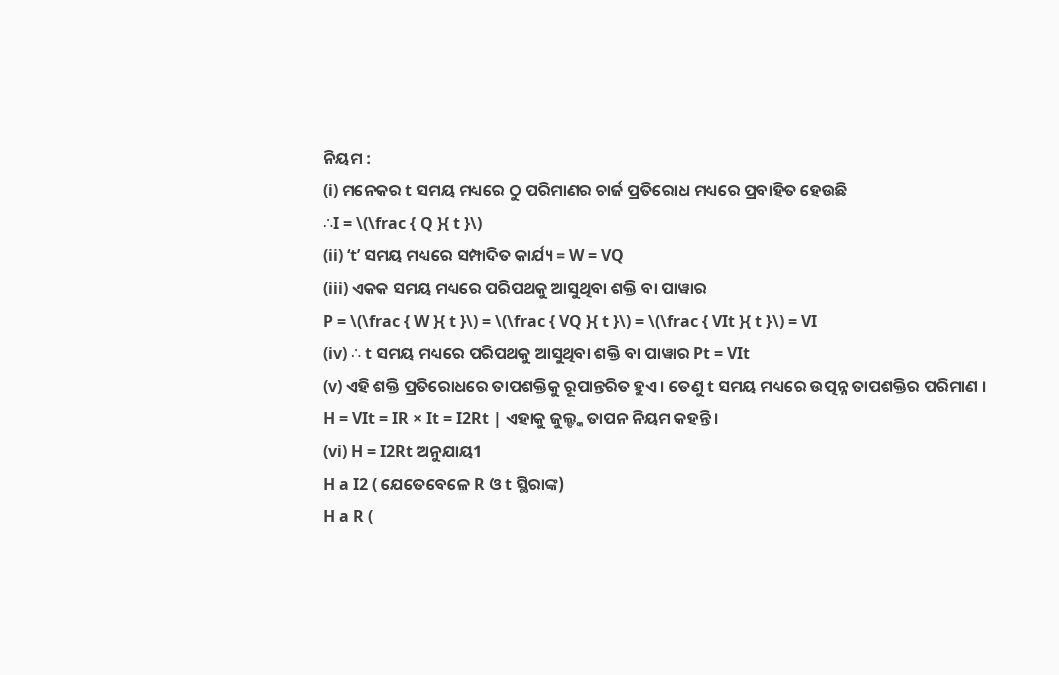ନିୟମ :
(i) ମନେକର t ସମୟ ମଧ୍ୟରେ ଠୁ ପରିମାଣର ଚାର୍ଜ ପ୍ରତିରୋଧ ମଧ୍ୟରେ ପ୍ରବାହିତ ହେଉଛି
∴I = \(\frac { Q }{ t }\)
(ii) ‘t’ ସମୟ ମଧ୍ୟରେ ସମ୍ପାଦିତ କାର୍ଯ୍ୟ = W = VQ
(iii) ଏକକ ସମୟ ମଧ୍ୟରେ ପରିପଥକୁ ଆସୁଥିବା ଶକ୍ତି ବା ପାୱାର
P = \(\frac { W }{ t }\) = \(\frac { VQ }{ t }\) = \(\frac { VIt }{ t }\) = VI
(iv) ∴ t ସମୟ ମଧ୍ୟରେ ପରିପଥକୁ ଆସୁଥିବା ଶକ୍ତି ବା ପାୱାର Pt = VIt
(v) ଏହି ଶକ୍ତି ପ୍ରତିରୋଧରେ ତାପଶକ୍ତିକୁ ରୂପାନ୍ତରିତ ହୁଏ । ତେଣୁ t ସମୟ ମଧ୍ୟରେ ଉତ୍ପନ୍ନ ତାପଶକ୍ତିର ପରିମାଣ ।
H = VIt = IR × It = I2Rt | ଏହାକୁ ଜୁଲ୍ଙ୍କ ତାପନ ନିୟମ କହନ୍ତି ।
(vi) H = I2Rt ଅନୁଯାୟ1
H a I2 ( ଯେତେବେଳେ R ଓ t ସ୍ଥିରାଙ୍କ)
H a R (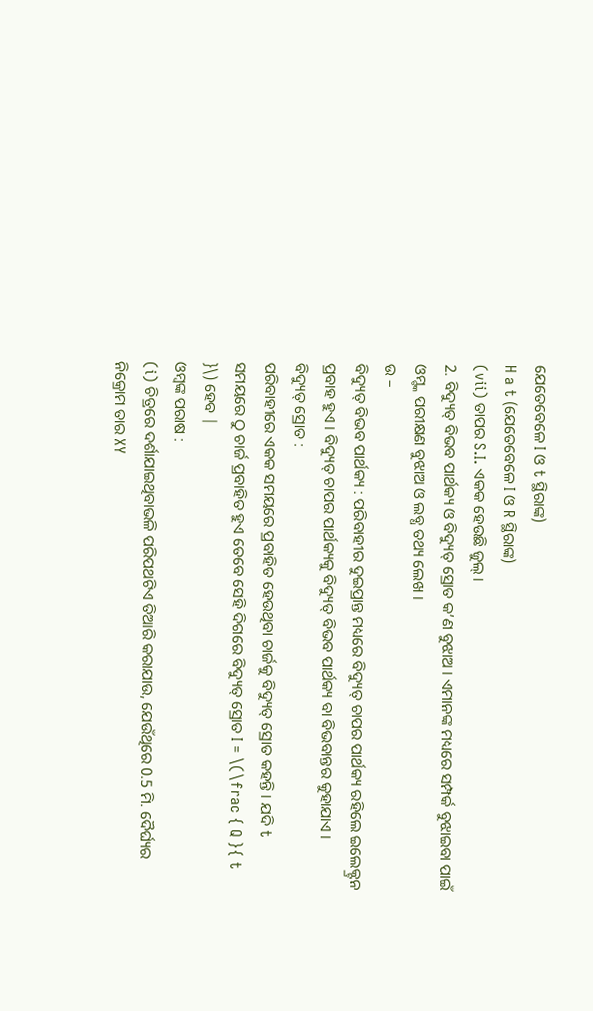ଯେତେବେଳେ I ଓ t ସ୍ଥିରାଙ୍କ)
H a t (ଯେତେବେଳେ I ଓ R ସ୍ଥିରାଙ୍କ)
(vii) ତାପର S.I. ଏକକ ହେଉଛି ଜୁଲ୍ ।
2. ବିଦ୍ୟୁତ୍ ବିଭବ ପାର୍ଥକ୍ୟ ଓ ବିଦ୍ୟୁତ୍ ସ୍ରୋତ କ’ଣ ବୁଝାଅ । ଏମାନଙ୍କ ମଧ୍ୟରେ ସମ୍ପର୍କ ବୁଝାଇବା ପାଇଁ ଓମ୍ଙ୍କ ପରୀକ୍ଷଣ ବୁଝାଅ ଓ ଲବ୍ଧ ତଥ୍ୟ ଲେଖ ।
ଉ –
ବିଦ୍ୟୁତ୍ ବିଭବ ପାର୍ଥକ୍ୟ : ପରିବାହୀର ଦୁଇପ୍ରାନ୍ତ ମଧ୍ୟରେ ବିଦ୍ୟୁତ୍ ଚାପର ପାର୍ଥକ୍ୟ ରହିଲେ ଇଲେକ୍ଟ୍ରନ ପ୍ରବାହ ହୁଏ । ବିଦ୍ୟୁତ୍ ଚାପର ପାର୍ଥକ୍ୟକୁ ବିଦ୍ୟୁତ୍ ବିଭବ ପାର୍ଥକ୍ୟ ବା ବିଭବାନ୍ତର କୁହାଯାଏ ।
ବିଦ୍ୟୁତ୍ ସ୍ରୋତ :
ପରିବାହୀରେ ଏକକ ସମୟରେ ପ୍ରବାହିତ ହେଉଥିବା ଚାର୍ଜକୁ ବିଦ୍ୟୁତ୍ ସ୍ରୋତ କହନ୍ତି । ଯଦି t ସମୟରେ ଠୁ ଚାର୍ଜ ପ୍ରବାହିତ ହୁଏ ତେବେ ସେହି ଦିଗରେ ବିଦ୍ୟୁତ୍ ସ୍ରୋତ I = \(\frac { Q }{ t }\) ହେବ |
ଓମ୍ବଙ୍କ ପରାଷ :
(i) ଚିତ୍ରରେ ଦର୍ଶାଯାଇଥିବାଭଳି ପରିପଥଟିଏ ତିଆରି କରାଯାଉ, ଯେଉଁଥିରେ 0.5 ମି. ଦୈର୍ଘ୍ୟର ନିକ୍ରୋମ ତାର XY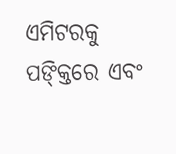ଏମିଟରକୁ ପଙ୍କ୍ତିରେ ଏବଂ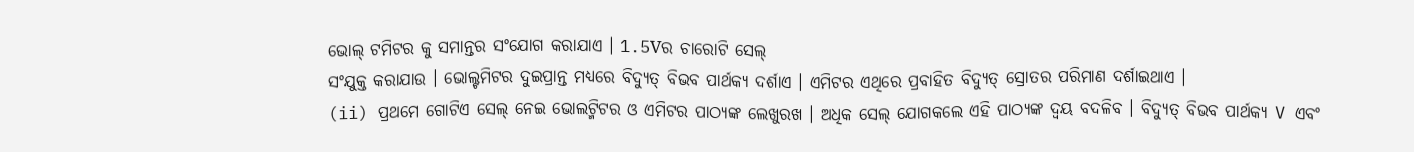ଭୋଲ୍ ଟମିଟର କୁ ସମାନ୍ତର ସଂଯୋଗ କରାଯାଏ । 1.5Vର ଚାରୋଟି ସେଲ୍
ସଂଯୁକ୍ତ କରାଯାଉ । ଭୋଲ୍ଟମିଟର ଦୁଇପ୍ରାନ୍ତ ମଧ୍ୟରେ ବିଦ୍ୟୁତ୍ ବିଭବ ପାର୍ଥକ୍ୟ ଦର୍ଶାଏ । ଏମିଟର ଏଥିରେ ପ୍ରବାହିତ ବିଦ୍ୟୁତ୍ ସ୍ରୋତର ପରିମାଣ ଦର୍ଶାଇଥାଏ ।
(ii) ପ୍ରଥମେ ଗୋଟିଏ ସେଲ୍ ନେଇ ଭୋଲଟ୍ମିଟର ଓ ଏମିଟର ପାଠ୍ୟଙ୍କ ଲେଖୁରଖ । ଅଧିକ ସେଲ୍ ଯୋଗକଲେ ଏହି ପାଠ୍ୟଙ୍କ ଦ୍ଵୟ ବଦଳିବ । ବିଦ୍ୟୁତ୍ ବିଭବ ପାର୍ଥକ୍ୟ V ଏବଂ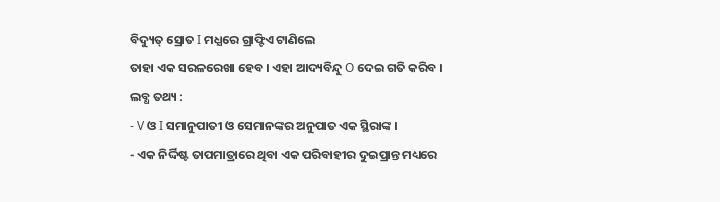ବିଦ୍ୟୁତ୍ ସ୍ରୋତ I ମଧ୍ଯରେ ଗ୍ରାଫ୍ଟିଏ ଟାଣିଲେ
ତାହା ଏକ ସରଳରେଖା ହେବ । ଏହା ଆଦ୍ୟବିନ୍ଦୁ O ଦେଇ ଗତି କରିବ ।
ଲବ୍ଧ ତଥ୍ୟ :
- V ଓ I ସମାନୁପାତୀ ଓ ସେମାନଙ୍କର ଅନୁପାତ ଏକ ସ୍ଥିରାଙ୍କ ।
- ଏକ ନିର୍ଦ୍ଦିଷ୍ଟ ତାପମାତ୍ରାରେ ଥିବା ଏକ ପରିବାହୀର ଦୁଇପ୍ରାନ୍ତ ମଧ୍ୟରେ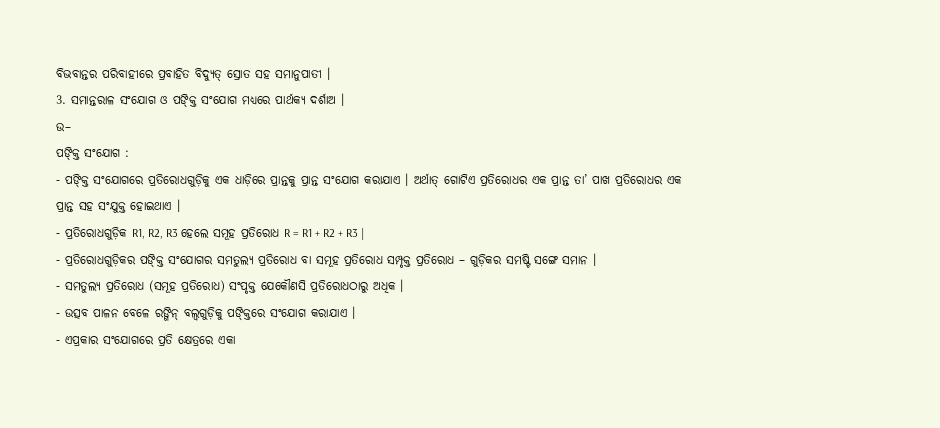ବିଭବାନ୍ତର ପରିବାହୀରେ ପ୍ରବାହିତ ବିଦ୍ୟୁତ୍ ସ୍ରୋତ ସହ ସମାନୁପାତୀ ।
3. ସମାନ୍ତରାଳ ସଂଯୋଗ ଓ ପଙ୍କ୍ତି ସଂଯୋଗ ମଧ୍ଯରେ ପାର୍ଥକ୍ୟ ଦର୍ଶାଅ ।
ଉ–
ପଙ୍କ୍ତି ସଂଯୋଗ :
- ପଙ୍କ୍ତି ସଂଯୋଗରେ ପ୍ରତିରୋଧଗୁଡ଼ିକୁ ଏକ ଧାଡ଼ିରେ ପ୍ରାନ୍ତକୁ ପ୍ରାନ୍ତ ସଂଯୋଗ କରାଯାଏ । ଅର୍ଥାତ୍ ଗୋଟିଏ ପ୍ରତିରୋଧର ଏକ ପ୍ରାନ୍ତ ତା’ ପାଖ ପ୍ରତିରୋଧର ଏକ ପ୍ରାନ୍ତ ସହ ସଂଯୁକ୍ତ ହୋଇଥାଏ ।
- ପ୍ରତିରୋଧଗୁଡ଼ିକ R1, R2, R3 ହେଲେ ସମୂହ ପ୍ରତିରୋଧ R = R1 + R2 + R3 |
- ପ୍ରତିରୋଧଗୁଡ଼ିକର ପଙ୍କ୍ତି ସଂଯୋଗର ସମତୁଲ୍ୟ ପ୍ରତିରୋଧ ବା ସମୂହ ପ୍ରତିରୋଧ ସମ୍ପୃକ୍ତ ପ୍ରତିରୋଧ – ଗୁଡ଼ିକର ସମଷ୍ଟି ସଙ୍ଗେ ସମାନ ।
- ସମତୁଲ୍ୟ ପ୍ରତିରୋଧ (ସମୂହ ପ୍ରତିରୋଧ) ସଂପୃକ୍ତ ଯେକୌଣସି ପ୍ରତିରୋଧଠାରୁ ଅଧିକ ।
- ଉତ୍ସବ ପାଳନ ବେଳେ ରଙ୍ଗିନ୍ ବଲ୍ବଗୁଡ଼ିକୁ ପଙ୍କ୍ତିରେ ସଂଯୋଗ କରାଯାଏ ।
- ଏପ୍ରକାର ସଂଯୋଗରେ ପ୍ରତି କ୍ଷେତ୍ରରେ ଏକା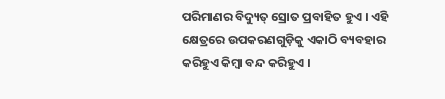ପରିମାଣର ବିଦ୍ୟୁତ୍ ସ୍ରୋତ ପ୍ରବାହିତ ହୁଏ । ଏହି କ୍ଷେତ୍ରରେ ଉପକରଣଗୁଡ଼ିକୁ ଏକାଠି ବ୍ୟବହାର କରିହୁଏ କିମ୍ବା ବନ୍ଦ କରିହୁଏ ।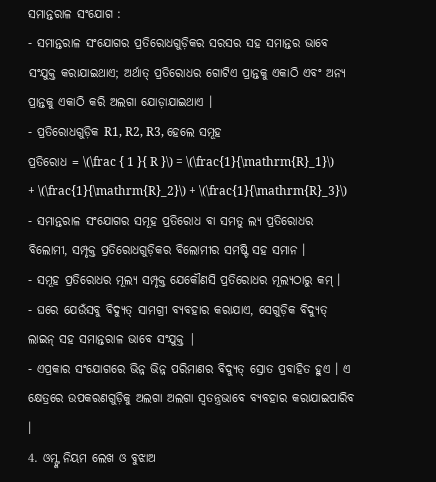ସମାନ୍ତରାଳ ସଂଯୋଗ :
- ସମାନ୍ତରାଳ ସଂଯୋଗର ପ୍ରତିରୋଧଗୁଡ଼ିକର ସରସର ସହ ସମାନ୍ତର ଭାବେ ସଂଯୁକ୍ତ କରାଯାଇଥାଏ; ଅର୍ଥାତ୍ ପ୍ରତିରୋଧର ଗୋଟିଏ ପ୍ରାନ୍ତକୁ ଏକାଠି ଏବଂ ଅନ୍ୟ ପ୍ରାନ୍ତକୁ ଏକାଠି କରି ଅଲଗା ଯୋଡ଼ାଯାଇଥାଏ ।
- ପ୍ରତିରୋଧଗୁଡ଼ିକ R1, R2, R3, ହେଲେ ସମୂହ
ପ୍ରତିରୋଧ = \(\frac { 1 }{ R }\) = \(\frac{1}{\mathrm{R}_1}\) + \(\frac{1}{\mathrm{R}_2}\) + \(\frac{1}{\mathrm{R}_3}\)
- ସମାନ୍ତରାଳ ସଂଯୋଗର ସମୂହ ପ୍ରତିରୋଧ ବା ସମତୁ ଲ୍ୟ ପ୍ରତିରୋଧର ବିଲୋମୀ, ସମ୍ପୃକ୍ତ ପ୍ରତିରୋଧଗୁଡ଼ିକର ବିଲୋମୀର ସମଷ୍ଟି ସହ ସମାନ ।
- ସମୂହ ପ୍ରତିରୋଧର ମୂଲ୍ୟ ସମ୍ପୃକ୍ତ ଯେକୌଣସି ପ୍ରତିରୋଧର ମୂଲ୍ୟଠାରୁ କମ୍ ।
- ଘରେ ଯେଉଁସବୁ ବିଦ୍ୟୁତ୍ ସାମଗ୍ରୀ ବ୍ୟବହାର କରାଯାଏ, ସେଗୁଡ଼ିକ ବିଦ୍ୟୁତ୍ ଲାଇନ୍ ସହ ସମାନ୍ତରାଳ ଭାବେ ସଂଯୁକ୍ତ |
- ଏପ୍ରକାର ସଂଯୋଗରେ ଭିନ୍ନ ଭିନ୍ନ ପରିମାଣର ବିଦ୍ୟୁତ୍ ସ୍ରୋତ ପ୍ରବାହିତ ହୁଏ । ଏ କ୍ଷେତ୍ରରେ ଉପକରଣଗୁଡ଼ିକୁ ଅଲଗା ଅଲଗା ସ୍ବତନ୍ତ୍ରଭାବେ ବ୍ୟବହାର କରାଯାଇପାରିବ ।
4. ଓମ୍ଙ୍କ ନିୟମ ଲେଖ ଓ ବୁଝାଅ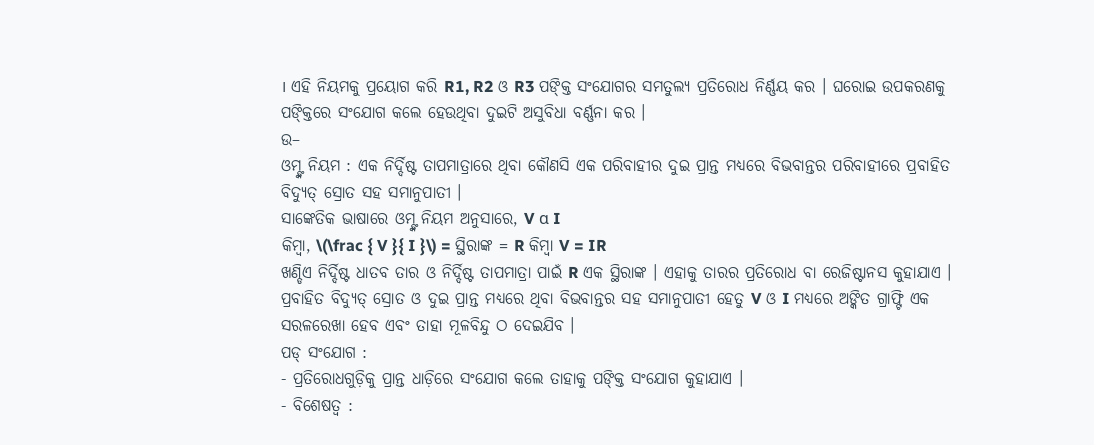। ଏହି ନିୟମକୁ ପ୍ରୟୋଗ କରି R1, R2 ଓ R3 ପଙ୍କ୍ତି ସଂଯୋଗର ସମତୁଲ୍ୟ ପ୍ରତିରୋଧ ନିର୍ଣ୍ଣୟ କର । ଘରୋଇ ଉପକରଣକୁ ପଙ୍କ୍ତିରେ ସଂଯୋଗ କଲେ ହେଉଥିବା ଦୁଇଟି ଅସୁବିଧା ବର୍ଣ୍ଣନା କର ।
ଉ–
ଓମ୍ଙ୍କ ନିୟମ : ଏକ ନିର୍ଦ୍ଦିଷ୍ଟ ତାପମାତ୍ରାରେ ଥିବା କୌଣସି ଏକ ପରିବାହୀର ଦୁଇ ପ୍ରାନ୍ତ ମଧ୍ୟରେ ବିଭବାନ୍ତର ପରିବାହୀରେ ପ୍ରବାହିତ ବିଦ୍ୟୁତ୍ ସ୍ରୋତ ସହ ସମାନୁପାତୀ ।
ସାଙ୍କେତିକ ଭାଷାରେ ଓମ୍ଙ୍କ ନିୟମ ଅନୁସାରେ, V α I
କିମ୍ବା, \(\frac { V }{ I }\) = ସ୍ଥିରାଙ୍କ = R କିମ୍ବା V = IR
ଖଣ୍ଡିଏ ନିର୍ଦ୍ଦିଷ୍ଟ ଧାତବ ତାର ଓ ନିର୍ଦ୍ଦିଷ୍ଟ ତାପମାତ୍ରା ପାଇଁ R ଏକ ସ୍ଥିରାଙ୍କ । ଏହାକୁ ତାରର ପ୍ରତିରୋଧ ବା ରେଜିଷ୍ଟାନସ କୁହାଯାଏ ।
ପ୍ରବାହିତ ବିଦ୍ୟୁତ୍ ସ୍ରୋତ ଓ ଦୁଇ ପ୍ରାନ୍ତ ମଧ୍ୟରେ ଥିବା ବିଭବାନ୍ତର ସହ ସମାନୁପାତୀ ହେତୁ V ଓ I ମଧ୍ୟରେ ଅଙ୍କିତ ଗ୍ରାଫ୍ଟି ଏକ ସରଳରେଖା ହେବ ଏବଂ ତାହା ମୂଳବିନ୍ଦୁ ଠ ଦେଇଯିବ ।
ପଡ୍ ସଂଯୋଗ :
- ପ୍ରତିରୋଧଗୁଡ଼ିକୁ ପ୍ରାନ୍ତ ଧାଡ଼ିରେ ସଂଯୋଗ କଲେ ତାହାକୁ ପଙ୍କ୍ତି ସଂଯୋଗ କୁହାଯାଏ ।
- ବିଶେଷତ୍ଵ :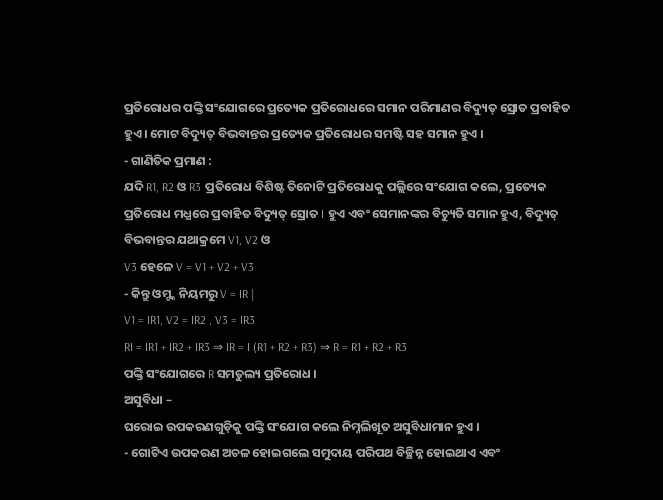ପ୍ରତିରୋଧର ପଙ୍କ୍ତି ସଂଯୋଗରେ ପ୍ରତ୍ୟେକ ପ୍ରତିରୋଧରେ ସମାନ ପରିମାଣର ବିଦ୍ୟୁତ୍ ସ୍ରୋତ ପ୍ରବାହିତ ହୁଏ । ମୋଟ ବିଦ୍ୟୁତ୍ ବିଭବାନ୍ତର ପ୍ରତ୍ୟେକ ପ୍ରତିରୋଧର ସମଷ୍ଟି ସହ ସମାନ ହୁଏ ।
- ଗାଣିତିକ ପ୍ରମାଣ :
ଯଦି R1, R2 ଓ R3 ପ୍ରତିରୋଧ ବିଶିଷ୍ଟ ତିନୋଟି ପ୍ରତିରୋଧକୁ ପଲ୍ଲିରେ ସଂଯୋଗ କଲେ, ପ୍ରତ୍ୟେକ ପ୍ରତିରୋଧ ମଧ୍ଯରେ ପ୍ରବାହିତ ବିଦ୍ୟୁତ୍ ସ୍ରୋତ I ହୁଏ ଏବଂ ସେମାନଙ୍କର ବିଚ୍ୟୁତି ସମାନ ହୁଏ, ବିଦ୍ୟୁତ୍ ବିଭବାନ୍ତର ଯଥାକ୍ରମେ V1, V2 ଓ
V3 ହେଳେ V = V1 + V2 + V3
- କିନ୍ତୁ ଓମ୍ଙ୍କ ନିୟମରୁ V = IR |
V1 = IR1, V2 = IR2 , V3 = IR3
RI = IR1 + IR2 + IR3 ⇒ IR = I (R1 + R2 + R3) ⇒ R = R1 + R2 + R3
ପଙ୍କ୍ତି ସଂଯୋଗରେ R ସମତୁଲ୍ୟ ପ୍ରତିରୋଧ ।
ଅସୁବିଧା –
ଘରୋଇ ଉପକରଣଗୁଡ଼ିକୁ ପଙ୍କ୍ତି ସଂଯୋଗ କଲେ ନିମ୍ନଲିଖୂତ ଅସୁବିଧାମାନ ହୁଏ ।
- ଗୋଟିଏ ଉପକରଣ ଅଚଳ ହୋଇଗଲେ ସମୁଦାୟ ପରିପଥ ବିଚ୍ଛିନ୍ନ ହୋଇଥାଏ ଏବଂ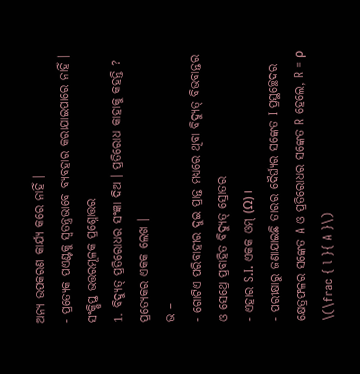ଅନ୍ୟ ଉପକରଣ କାର୍ଯ୍ୟ କରେ ନାହିଁ ।
- ପ୍ରତ୍ୟେକ ପଏଣ୍ଟକୁ ସ୍ବତନ୍ତ୍ରଭାବେ ବ୍ୟବହାର କରାଯାଇପାରେ ନାହିଁ ।
ସଂକ୍ଷିପ୍ତ ଭତ୍ତରମୂଳକ ପ୍ରଶ୍ନୋତ୍ତର
1. ବିଦ୍ୟୁତ୍ ପ୍ରତିରୋଧର ସଂଜ୍ଞା ଦିଅ । ପ୍ରତିରୋଧ କାହାକୁ କହନ୍ତି ? ପ୍ରତ୍ୟେକର ଏକକ ଲେଖ ।
ଭ –
- ଗୋଟିଏ ପରିବାହୀର ଦୁଇ ପ୍ରାନ୍ତ ମଧ୍ୟରେ ଥିବା ବିଦ୍ୟୁତ୍ ବିଭବାନ୍ତର ଓ ସେଥ୍ରେ ପ୍ରବାହିତ ବିଦ୍ୟୁତ୍ ସ୍ରୋତର
- ଏହାର S.I. ଏକକ ଓମ୍ (Ω) ।
- ପରୀକ୍ଷାରୁ ଜଣାଯାଇଛି ତାରର ଦୈର୍ଘ୍ୟର ସଙ୍କେତ I ପ୍ରସ୍ଥଚ୍ଛେଦର କ୍ଷେତ୍ରଫଳର ସଙ୍କେତ A ଓ ପ୍ରତିରୋଧର ସଙ୍କେତ R ହେଲେ, R = ρ \(\frac { l }{ A }\)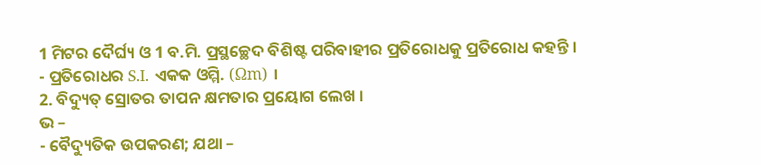1 ମିଟର ଦୈର୍ଘ୍ୟ ଓ 1 ବ.ମି. ପ୍ରସ୍ଥଚ୍ଛେଦ ବିଶିଷ୍ଟ ପରିବାହୀର ପ୍ରତିରୋଧକୁ ପ୍ରତିରୋଧ କହନ୍ତି ।
- ପ୍ରତିରୋଧର S.I. ଏକକ ଓମ୍ମି. (Ωm) ।
2. ବିଦ୍ୟୁତ୍ ସ୍ରୋତର ତାପନ କ୍ଷମତାର ପ୍ରୟୋଗ ଲେଖ ।
ଭ –
- ବୈଦ୍ୟୁତିକ ଉପକରଣ; ଯଥା –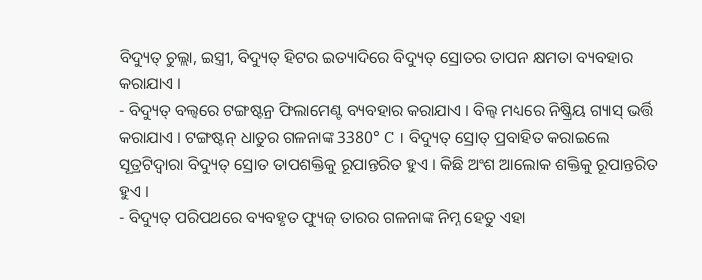ବିଦ୍ୟୁତ୍ ଚୁଲ୍ଲା, ଇସ୍ତ୍ରୀ, ବିଦ୍ୟୁତ୍ ହିଟର ଇତ୍ୟାଦିରେ ବିଦ୍ୟୁତ୍ ସ୍ରୋତର ତାପନ କ୍ଷମତା ବ୍ୟବହାର କରାଯାଏ ।
- ବିଦ୍ୟୁତ୍ ବଲ୍ବରେ ଟଙ୍ଗଷ୍ଟନ୍ର ଫିଲାମେଣ୍ଟ ବ୍ୟବହାର କରାଯାଏ । ବିଲ୍ବ ମଧ୍ୟରେ ନିଷ୍କ୍ରିୟ ଗ୍ୟାସ୍ ଭର୍ତ୍ତି କରାଯାଏ । ଟଙ୍ଗଷ୍ଟନ୍ ଧାତୁର ଗଳନାଙ୍କ 3380° C । ବିଦ୍ୟୁତ୍ ସ୍ରୋତ୍ ପ୍ରବାହିତ କରାଇଲେ ସୂତ୍ରଟିଦ୍ଵାରା ବିଦ୍ୟୁତ୍ ସ୍ରୋତ ତାପଶକ୍ତିକୁ ରୂପାନ୍ତରିତ ହୁଏ । କିଛି ଅଂଶ ଆଲୋକ ଶକ୍ତିକୁ ରୂପାନ୍ତରିତ ହୁଏ ।
- ବିଦ୍ୟୁତ୍ ପରିପଥରେ ବ୍ୟବହୃତ ଫ୍ୟୁଜ୍ ତାରର ଗଳନାଙ୍କ ନିମ୍ନ ହେତୁ ଏହା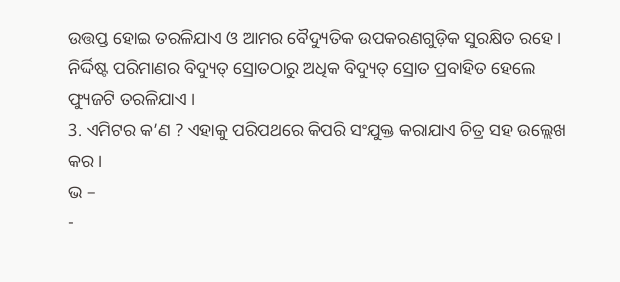ଉତ୍ତପ୍ତ ହୋଇ ତରଳିଯାଏ ଓ ଆମର ବୈଦ୍ୟୁତିକ ଉପକରଣଗୁଡ଼ିକ ସୁରକ୍ଷିତ ରହେ । ନିର୍ଦ୍ଦିଷ୍ଟ ପରିମାଣର ବିଦ୍ୟୁତ୍ ସ୍ରୋତଠାରୁ ଅଧିକ ବିଦ୍ୟୁତ୍ ସ୍ରୋତ ପ୍ରବାହିତ ହେଲେ ଫ୍ୟୁଜଟି ତରଳିଯାଏ ।
3. ଏମିଟର କ’ଣ ? ଏହାକୁ ପରିପଥରେ କିପରି ସଂଯୁକ୍ତ କରାଯାଏ ଚିତ୍ର ସହ ଉଲ୍ଲେଖ କର ।
ଭ –
-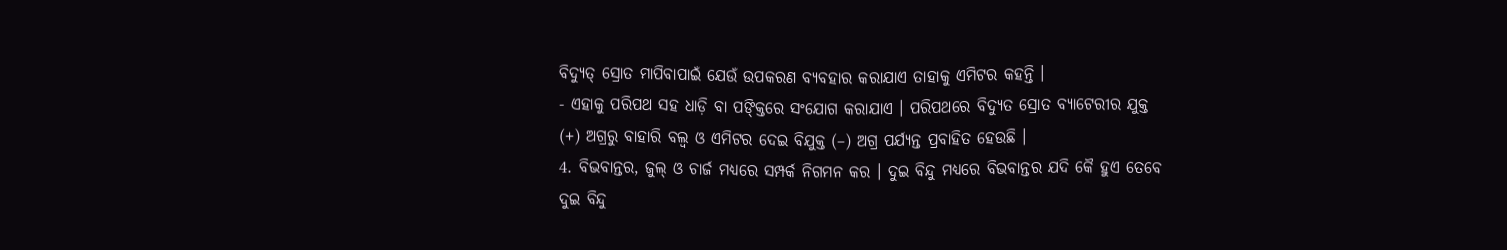ବିଦ୍ୟୁତ୍ ସ୍ରୋତ ମାପିବାପାଇଁ ଯେଉଁ ଉପକରଣ ବ୍ୟବହାର କରାଯାଏ ତାହାକୁ ଏମିଟର କହନ୍ତି ।
- ଏହାକୁ ପରିପଥ ସହ ଧାଡ଼ି ବା ପଙ୍କ୍ତିରେ ସଂଯୋଗ କରାଯାଏ । ପରିପଥରେ ବିଦ୍ୟୁତ ସ୍ରୋତ ବ୍ୟାଟେରୀର ଯୁକ୍ତ (+) ଅଗ୍ରରୁ ବାହାରି ବଲ୍ବ ଓ ଏମିଟର ଦେଇ ବିଯୁକ୍ତ (–) ଅଗ୍ର ପର୍ଯ୍ୟନ୍ତ ପ୍ରବାହିତ ହେଉଛି ।
4. ବିଭବାନ୍ତର, ଜୁଲ୍ ଓ ଚାର୍ଜ ମଧ୍ଯରେ ସମ୍ପର୍କ ନିଗମନ କର । ଦୁଇ ବିନ୍ଦୁ ମଧ୍ୟରେ ବିଭବାନ୍ତର ଯଦି କୈ ହୁଏ ତେବେ ଦୁଇ ବିନ୍ଦୁ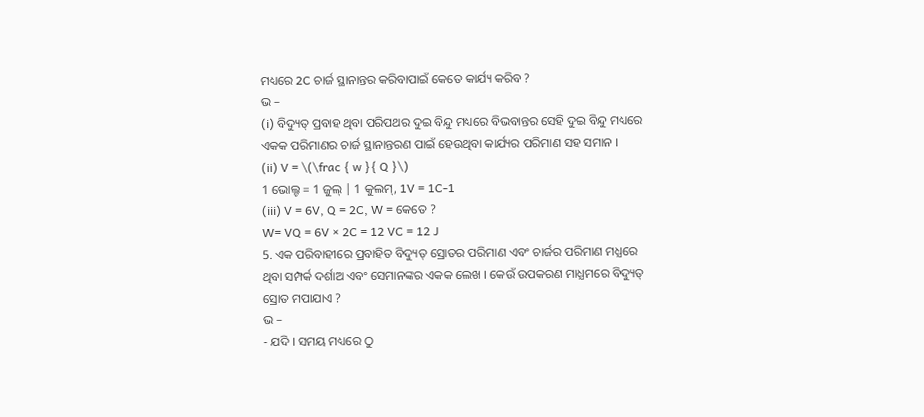ମଧ୍ୟରେ 2C ଚାର୍ଜ ସ୍ଥାନାନ୍ତର କରିବାପାଇଁ କେତେ କାର୍ଯ୍ୟ କରିବ ?
ଭ –
(i) ବିଦ୍ୟୁତ୍ ପ୍ରବାହ ଥିବା ପରିପଥର ଦୁଇ ବିନ୍ଦୁ ମଧ୍ୟରେ ବିଭବାନ୍ତର ସେହି ଦୁଇ ବିନ୍ଦୁ ମଧ୍ୟରେ ଏକକ ପରିମାଣର ଚାର୍ଜ ସ୍ଥାନାନ୍ତରଣ ପାଇଁ ହେଉଥିବା କାର୍ଯ୍ୟର ପରିମାଣ ସହ ସମାନ ।
(ii) V = \(\frac { w }{ Q }\)
1 ଭୋଲ୍ଟ = 1 ଜୁଲ୍ | 1 କୁଲମ୍, 1V = 1C-1
(iii) V = 6V, Q = 2C, W = କେତେ ?
W= VQ = 6V × 2C = 12 VC = 12 J
5. ଏକ ପରିବାହୀରେ ପ୍ରବାହିତ ବିଦ୍ୟୁତ୍ ସ୍ରୋତର ପରିମାଣ ଏବଂ ଚାର୍ଜର ପରିମାଣ ମଧ୍ଯରେ ଥିବା ସମ୍ପର୍କ ଦର୍ଶାଅ ଏବଂ ସେମାନଙ୍କର ଏକକ ଲେଖ । କେଉଁ ଉପକରଣ ମାଧ୍ଯମରେ ବିଦ୍ୟୁତ୍ ସ୍ରୋତ ମପାଯାଏ ?
ଭ –
- ଯଦି । ସମୟ ମଧ୍ୟରେ ଠୁ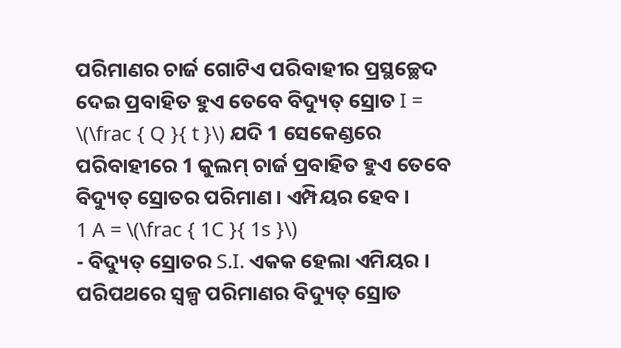ପରିମାଣର ଚାର୍ଜ ଗୋଟିଏ ପରିବାହୀର ପ୍ରସ୍ଥଚ୍ଛେଦ ଦେଇ ପ୍ରବାହିତ ହୁଏ ତେବେ ବିଦ୍ୟୁତ୍ ସ୍ରୋତ I = \(\frac { Q }{ t }\) ଯଦି 1 ସେକେଣ୍ଡରେ ପରିବାହୀରେ 1 କୁଲମ୍ ଚାର୍ଜ ପ୍ରବାହିତ ହୁଏ ତେବେ ବିଦ୍ୟୁତ୍ ସ୍ରୋତର ପରିମାଣ । ଏମ୍ପିୟର ହେବ ।
1 A = \(\frac { 1C }{ 1s }\)
- ବିଦ୍ୟୁତ୍ ସ୍ରୋତର S.I. ଏକକ ହେଲା ଏମିୟର । ପରିପଥରେ ସ୍ୱଳ୍ପ ପରିମାଣର ବିଦ୍ୟୁତ୍ ସ୍ରୋତ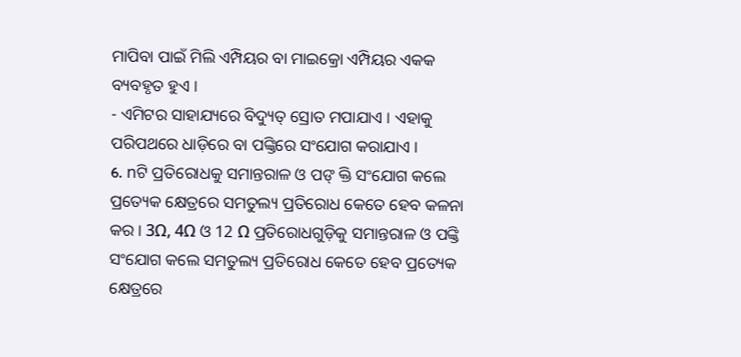ମାପିବା ପାଇଁ ମିଲି ଏମ୍ପିୟର ବା ମାଇକ୍ରୋ ଏମ୍ପିୟର ଏକକ ବ୍ୟବହୃତ ହୁଏ ।
- ଏମିଟର ସାହାଯ୍ୟରେ ବିଦ୍ୟୁତ୍ ସ୍ରୋତ ମପାଯାଏ । ଏହାକୁ ପରିପଥରେ ଧାଡ଼ିରେ ବା ପଙ୍କ୍ତିରେ ସଂଯୋଗ କରାଯାଏ ।
6. nଟି ପ୍ରତିରୋଧକୁ ସମାନ୍ତରାଳ ଓ ପଙ୍ କ୍ତି ସଂଯୋଗ କଲେ ପ୍ରତ୍ୟେକ କ୍ଷେତ୍ରରେ ସମତୁଲ୍ୟ ପ୍ରତିରୋଧ କେତେ ହେବ କଳନା କର । 3Ω, 4Ω ଓ 12 Ω ପ୍ରତିରୋଧଗୁଡ଼ିକୁ ସମାନ୍ତରାଳ ଓ ପଙ୍କ୍ତି ସଂଯୋଗ କଲେ ସମତୁଲ୍ୟ ପ୍ରତିରୋଧ କେତେ ହେବ ପ୍ରତ୍ୟେକ କ୍ଷେତ୍ରରେ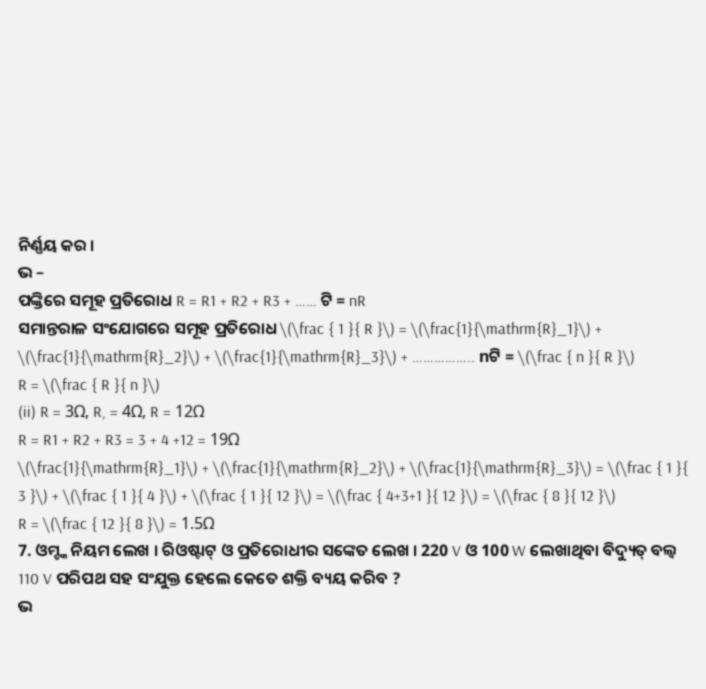ନିର୍ଣ୍ଣୟ କର ।
ଭ –
ପଙ୍କ୍ତିରେ ସମୂହ ପ୍ରତିରୋଧ R = R1 + R2 + R3 + …… ଟି = nR
ସମାନ୍ତରାଳ ସଂଯୋଗରେ ସମୂହ ପ୍ରତିରୋଧ \(\frac { 1 }{ R }\) = \(\frac{1}{\mathrm{R}_1}\) + \(\frac{1}{\mathrm{R}_2}\) + \(\frac{1}{\mathrm{R}_3}\) + …………….. nଟି = \(\frac { n }{ R }\)
R = \(\frac { R }{ n }\)
(ii) R = 3Ω, R, = 4Ω, R = 12Ω
R = R1 + R2 + R3 = 3 + 4 +12 = 19Ω
\(\frac{1}{\mathrm{R}_1}\) + \(\frac{1}{\mathrm{R}_2}\) + \(\frac{1}{\mathrm{R}_3}\) = \(\frac { 1 }{ 3 }\) + \(\frac { 1 }{ 4 }\) + \(\frac { 1 }{ 12 }\) = \(\frac { 4+3+1 }{ 12 }\) = \(\frac { 8 }{ 12 }\)
R = \(\frac { 12 }{ 8 }\) = 1.5Ω
7. ଓମ୍ଙ୍କ ନିୟମ ଲେଖ । ରିଓଷ୍ଟାଟ୍ ଓ ପ୍ରତିରୋଧୀର ସଙ୍କେତ ଲେଖ । 220 V ଓ 100 W ଲେଖାଥିବା ବିଦ୍ୟୁତ୍ ବଲ୍ବ 110 V ପରିପଥ ସହ ସଂଯୁକ୍ତ ହେଲେ କେତେ ଶକ୍ତି ବ୍ୟୟ କରିବ ?
ଭ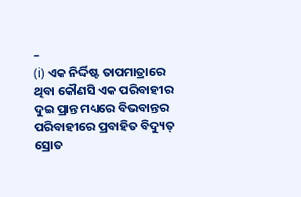–
(i) ଏକ ନିର୍ଦ୍ଦିଷ୍ଟ ତାପମାତ୍ରାରେ ଥିବା କୌଣସି ଏକ ପରିବାହୀର ଦୁଇ ପ୍ରାନ୍ତ ମଧ୍ୟରେ ବିଭବାନ୍ତର ପରିବାହୀରେ ପ୍ରବାହିତ ବିଦ୍ୟୁତ୍ ସ୍ରୋତ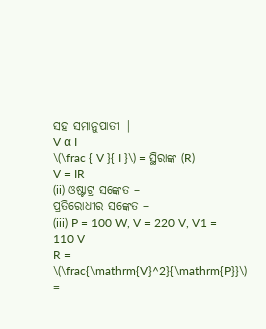ସହ ସମାନୁପାତୀ |
V α I
\(\frac { V }{ I }\) = ସ୍ଥିରାଙ୍କ (R)
V = IR
(ii) ଓଷ୍ଟାଟ୍ର ସଙ୍କେତ –
ପ୍ରତିରୋଧୀର ସଙ୍କେତ –
(iii) P = 100 W, V = 220 V, V1 = 110 V
R = \(\frac{\mathrm{V}^2}{\mathrm{P}}\) =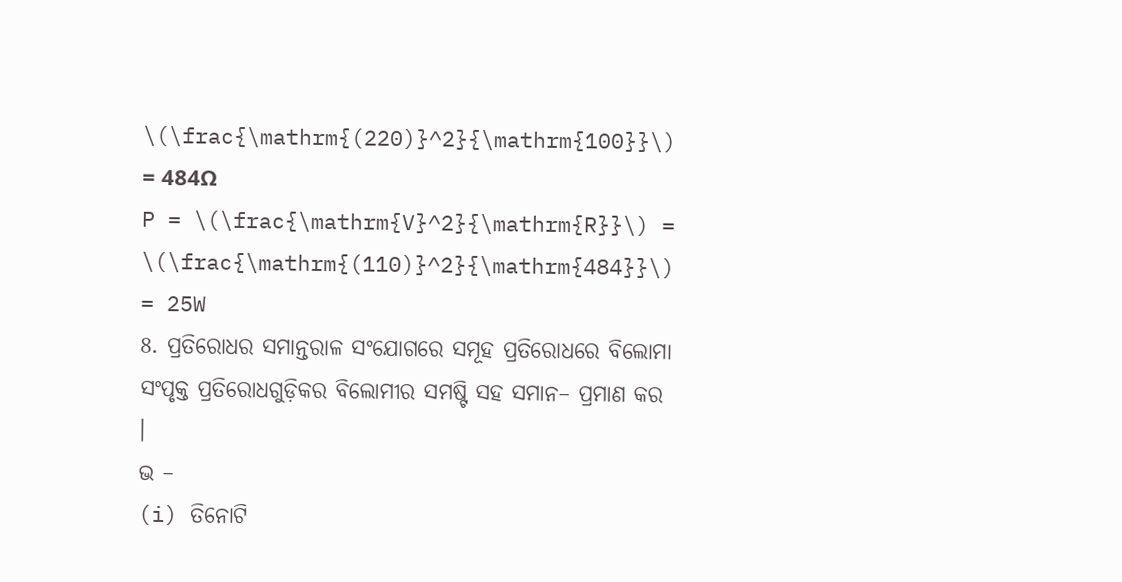\(\frac{\mathrm{(220)}^2}{\mathrm{100}}\) = 484Ω
P = \(\frac{\mathrm{V}^2}{\mathrm{R}}\) = \(\frac{\mathrm{(110)}^2}{\mathrm{484}}\) = 25W
8. ପ୍ରତିରୋଧର ସମାନ୍ତରାଳ ସଂଯୋଗରେ ସମୂହ ପ୍ରତିରୋଧରେ ବିଲୋମା ସଂପୃକ୍ତ ପ୍ରତିରୋଧଗୁଡ଼ିକର ବିଲୋମୀର ସମଷ୍ଟି ସହ ସମାନ– ପ୍ରମାଣ କର ।
ଭ –
(i) ତିନୋଟି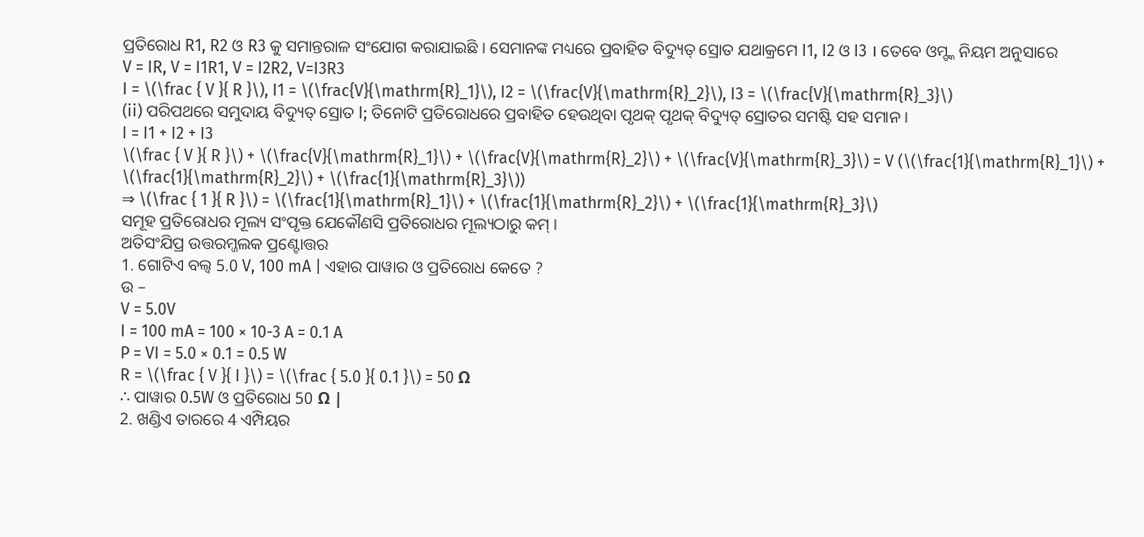ପ୍ରତିରୋଧ R1, R2 ଓ R3 କୁ ସମାନ୍ତରାଳ ସଂଯୋଗ କରାଯାଇଛି । ସେମାନଙ୍କ ମଧ୍ୟରେ ପ୍ରବାହିତ ବିଦ୍ୟୁତ୍ ସ୍ରୋତ ଯଥାକ୍ରମେ I1, I2 ଓ I3 । ତେବେ ଓମ୍ଙ୍କ ନିୟମ ଅନୁସାରେ
V = IR, V = I1R1, V = I2R2, V=I3R3
I = \(\frac { V }{ R }\), I1 = \(\frac{V}{\mathrm{R}_1}\), I2 = \(\frac{V}{\mathrm{R}_2}\), I3 = \(\frac{V}{\mathrm{R}_3}\)
(ii) ପରିପଥରେ ସମୁଦାୟ ବିଦ୍ୟୁତ୍ ସ୍ରୋତ I; ତିନୋଟି ପ୍ରତିରୋଧରେ ପ୍ରବାହିତ ହେଉଥିବା ପୃଥକ୍ ପୃଥକ୍ ବିଦ୍ୟୁତ୍ ସ୍ରୋତର ସମଷ୍ଟି ସହ ସମାନ ।
I = I1 + I2 + I3
\(\frac { V }{ R }\) + \(\frac{V}{\mathrm{R}_1}\) + \(\frac{V}{\mathrm{R}_2}\) + \(\frac{V}{\mathrm{R}_3}\) = V (\(\frac{1}{\mathrm{R}_1}\) + \(\frac{1}{\mathrm{R}_2}\) + \(\frac{1}{\mathrm{R}_3}\))
⇒ \(\frac { 1 }{ R }\) = \(\frac{1}{\mathrm{R}_1}\) + \(\frac{1}{\mathrm{R}_2}\) + \(\frac{1}{\mathrm{R}_3}\)
ସମୂହ ପ୍ରତିରୋଧର ମୂଲ୍ୟ ସଂପୃକ୍ତ ଯେକୌଣସି ପ୍ରତିରୋଧର ମୂଲ୍ୟଠାରୁ କମ୍ ।
ଅତିସଂଯିପ୍ର ଉତ୍ତରମ୍ଜଲକ ପ୍ରଣ୍ଟୋତ୍ତର
1. ଗୋଟିଏ ବଲ୍ବ 5.0 V, 100 mA | ଏହାର ପାୱାର ଓ ପ୍ରତିରୋଧ କେତେ ?
ଉ –
V = 5.0V
I = 100 mA = 100 × 10-3 A = 0.1 A
P = VI = 5.0 × 0.1 = 0.5 W
R = \(\frac { V }{ I }\) = \(\frac { 5.0 }{ 0.1 }\) = 50 Ω
∴ ପାୱାର 0.5W ଓ ପ୍ରତିରୋଧ 50 Ω |
2. ଖଣ୍ଡିଏ ତାରରେ 4 ଏମ୍ପିୟର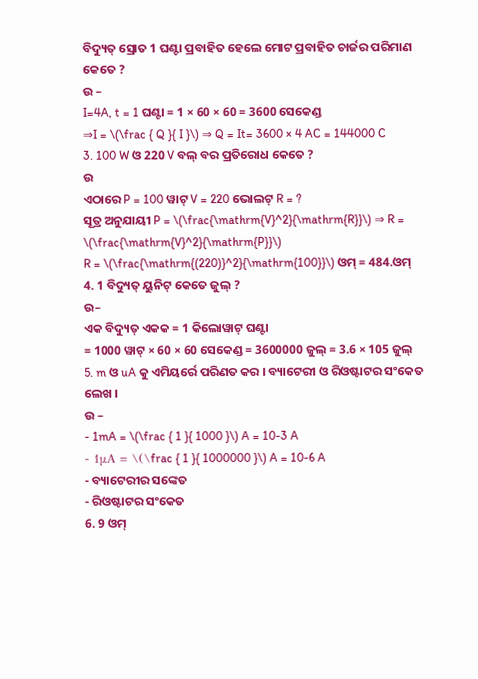ବିଦ୍ୟୁତ୍ ସ୍ରୋତ 1 ଘଣ୍ଟା ପ୍ରବାହିତ ହେଲେ ମୋଟ ପ୍ରବାହିତ ଚାର୍ଜର ପରିମାଣ କେତେ ?
ଉ –
I=4A, t = 1 ଘଣ୍ଟା = 1 × 60 × 60 = 3600 ସେକେଣ୍ଡ
⇒I = \(\frac { Q }{ I }\) ⇒ Q = It= 3600 × 4 AC = 144000 C
3. 100 W ଓ 220 V ବଲ୍ ବର ପ୍ରତିରୋଧ କେତେ ?
ଉ
ଏଠାରେ P = 100 ୱାଟ୍ V = 220 ଭୋଲଟ୍ R = ?
ସୂତ୍ର ଅନୁଯାୟୀ P = \(\frac{\mathrm{V}^2}{\mathrm{R}}\) ⇒ R = \(\frac{\mathrm{V}^2}{\mathrm{P}}\)
R = \(\frac{\mathrm{(220)}^2}{\mathrm{100}}\) ଓମ୍ = 484.ଓମ୍
4. 1 ବିଦ୍ୟୁତ୍ ୟୁନିଟ୍ କେତେ ଜୁଲ୍ ?
ଉ–
ଏକ ବିଦ୍ୟୁତ୍ ଏକକ = 1 କିଲୋୱାଟ୍ ଘଣ୍ଟା
= 1000 ୱାଟ୍ × 60 × 60 ସେକେଣ୍ଡ = 3600000 ଜୁଲ୍ = 3.6 × 105 ଜୁଲ୍
5. m ଓ uA କୁ ଏମିୟର୍ରେ ପରିଣତ କର । ବ୍ୟାଟେରୀ ଓ ରିଓଷ୍ଟାଟର ସଂକେତ ଲେଖ ।
ଉ –
- 1mA = \(\frac { 1 }{ 1000 }\) A = 10-3 A
- 1μA = \(\frac { 1 }{ 1000000 }\) A = 10-6 A
- ବ୍ୟାଟେରୀର ସଙ୍କେତ
- ରିଓଷ୍ଟାଟର ସଂକେତ
6. 9 ଓମ୍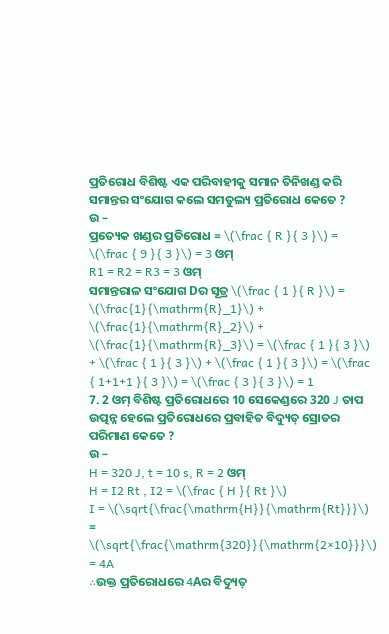ପ୍ରତିରୋଧ ବିଶିଷ୍ଟ ଏକ ପରିବାହୀକୁ ସମାନ ତିନିଖଣ୍ଡ କରି ସମାନ୍ତର ସଂଯୋଗ କଲେ ସମତୁଲ୍ୟ ପ୍ରତିରୋଧ କେତେ ?
ଉ –
ପ୍ରତ୍ୟେକ ଖଣ୍ଡର ପ୍ରତିରୋଧ = \(\frac { R }{ 3 }\) = \(\frac { 9 }{ 3 }\) = 3 ଓମ୍
R1 = R2 = R3 = 3 ଓମ୍
ସମାନ୍ତରାଳ ସଂଯୋଗ Dର ସୂତ୍ର \(\frac { 1 }{ R }\) = \(\frac{1}{\mathrm{R}_1}\) + \(\frac{1}{\mathrm{R}_2}\) + \(\frac{1}{\mathrm{R}_3}\) = \(\frac { 1 }{ 3 }\) + \(\frac { 1 }{ 3 }\) + \(\frac { 1 }{ 3 }\) = \(\frac { 1+1+1 }{ 3 }\) = \(\frac { 3 }{ 3 }\) = 1
7. 2 ଓମ୍ ବିଶିଷ୍ଟ ପ୍ରତିରୋଧରେ 10 ସେକେଣ୍ଡରେ 320 J ତାପ ଉତ୍ପନ୍ନ ହେଲେ ପ୍ରତିରୋଧରେ ପ୍ରବାହିତ ବିଦ୍ୟୁତ୍ ସ୍ରୋତର ପରିମାଣ କେତେ ?
ଉ –
H = 320 J, t = 10 s, R = 2 ଓମ୍
H = I2 Rt , I2 = \(\frac { H }{ Rt }\)
I = \(\sqrt{\frac{\mathrm{H}}{\mathrm{Rt}}}\) = \(\sqrt{\frac{\mathrm{320}}{\mathrm{2×10}}}\) = 4A
∴ଉକ୍ତ ପ୍ରତିରୋଧରେ 4Aର ବିଦ୍ୟୁତ୍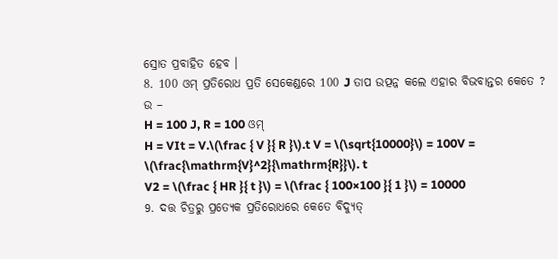ସ୍ରୋତ ପ୍ରବାହିତ ହେବ ।
8. 100 ଓମ୍ ପ୍ରତିରୋଧ ପ୍ରତି ସେକେଣ୍ଡରେ 100 J ତାପ ଉତ୍ପନ୍ନ କଲେ ଏହାର ବିଭବାନ୍ତର କେତେ ?
ଉ –
H = 100 J, R = 100 ଓମ୍
H = VIt = V.\(\frac { V }{ R }\).t V = \(\sqrt{10000}\) = 100V = \(\frac{\mathrm{V}^2}{\mathrm{R}}\). t
V2 = \(\frac { HR }{ t }\) = \(\frac { 100×100 }{ 1 }\) = 10000
9. ଦତ୍ତ ଚିତ୍ରରୁ ପ୍ରତ୍ୟେକ ପ୍ରତିରୋଧରେ କେତେ ବିଦ୍ୟୁତ୍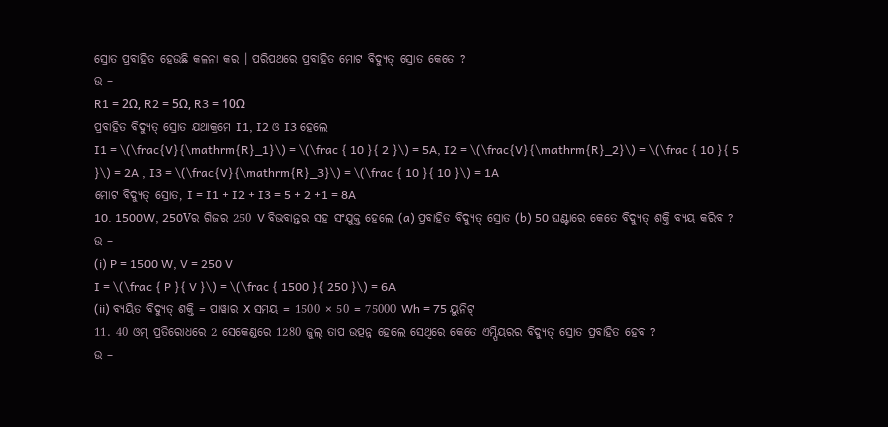ସ୍ରୋତ ପ୍ରବାହିତ ହେଉଛି କଳନା କର । ପରିପଥରେ ପ୍ରବାହିତ ମୋଟ ବିଦ୍ୟୁତ୍ ସ୍ରୋତ କେତେ ?
ଉ –
R1 = 2Ω, R2 = 5Ω, R3 = 10Ω
ପ୍ରବାହିତ ବିଦ୍ୟୁତ୍ ସ୍ରୋତ ଯଥାକ୍ରମେ I1, I2 ଓ I3 ହେଲେ
I1 = \(\frac{V}{\mathrm{R}_1}\) = \(\frac { 10 }{ 2 }\) = 5A, I2 = \(\frac{V}{\mathrm{R}_2}\) = \(\frac { 10 }{ 5 }\) = 2A , I3 = \(\frac{V}{\mathrm{R}_3}\) = \(\frac { 10 }{ 10 }\) = 1A
ମୋଟ ବିଦ୍ୟୁତ୍ ସ୍ରୋତ, I = I1 + I2 + I3 = 5 + 2 +1 = 8A
10. 1500W, 250Vର ଗିଜର 250 V ବିଭବାନ୍ତର ସହ ସଂଯୁକ୍ତ ହେଲେ (a) ପ୍ରବାହିତ ବିଦ୍ୟୁତ୍ ସ୍ରୋତ (b) 50 ଘଣ୍ଟାରେ କେତେ ବିଦ୍ୟୁତ୍ ଶକ୍ତି ବ୍ୟୟ କରିବ ?
ଉ –
(i) P = 1500 W, V = 250 V
I = \(\frac { P }{ V }\) = \(\frac { 1500 }{ 250 }\) = 6A
(ii) ବ୍ୟୟିତ ବିଦ୍ୟୁତ୍ ଶକ୍ତି = ପାୱାର X ସମୟ = 1500 × 50 = 75000 Wh = 75 ୟୁନିଟ୍
11. 40 ଓମ୍ ପ୍ରତିରୋଧରେ 2 ସେକେଣ୍ଡରେ 1280 ଜୁଲ୍ ତାପ ଉତ୍ପନ୍ନ ହେଲେ ସେଥିରେ କେତେ ଏମ୍ପିୟରର ବିଦ୍ୟୁତ୍ ସ୍ରୋତ ପ୍ରବାହିତ ହେବ ?
ଉ –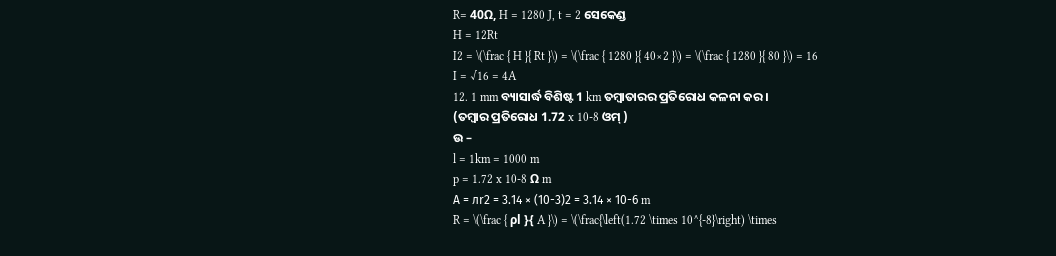R= 40Ω, H = 1280 J, t = 2 ସେକେଣ୍ଡ
H = 12Rt
I2 = \(\frac { H }{ Rt }\) = \(\frac { 1280 }{ 40×2 }\) = \(\frac { 1280 }{ 80 }\) = 16
I = √16 = 4A
12. 1 mm ବ୍ୟାସାର୍ଦ୍ଧ ବିଶିଷ୍ଟ 1 km ତମ୍ବାତାରର ପ୍ରତିରୋଧ କଳନା କର ।
(ତମ୍ବାର ପ୍ରତିରୋଧ 1.72 x 10-8 ଓମ୍ )
ଉ –
l = 1km = 1000 m
p = 1.72 x 10-8 Ω m
А = лr2 = 3.14 × (10-3)2 = 3.14 × 10-6 m
R = \(\frac { ρl }{ A }\) = \(\frac{\left(1.72 \times 10^{-8}\right) \times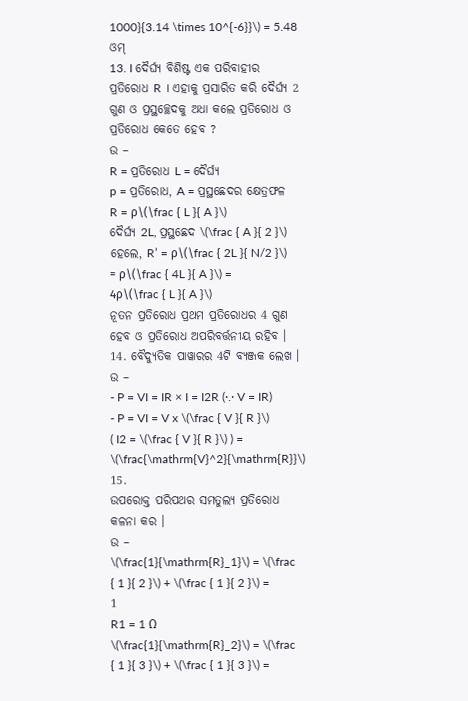1000}{3.14 \times 10^{-6}}\) = 5.48 ଓମ୍
13. I ଦୈର୍ଘ୍ୟ ବିଶିଷ୍ଟ ଏକ ପରିବାହୀର ପ୍ରତିରୋଧ R । ଏହାକୁ ପ୍ରସାରିତ କରି ଦୈର୍ଘ୍ୟ 2 ଗୁଣ ଓ ପ୍ରସ୍ଥଚ୍ଛେଦକୁ ଅଧା କଲେ ପ୍ରତିରୋଧ ଓ ପ୍ରତିରୋଧ କେତେ ହେବ ?
ଉ –
R = ପ୍ରତିରୋଧ L = ଦୈର୍ଘ୍ୟ
p = ପ୍ରତିରୋଧ, A = ପ୍ରସ୍ଥଛେଦର କ୍ଷେତ୍ରଫଳ
R = ρ\(\frac { L }{ A }\)
ଦୈର୍ଘ୍ୟ 2L, ପ୍ରସ୍ଥଛେଦ \(\frac { A }{ 2 }\) ହେଲେ, R’ = ρ\(\frac { 2L }{ N/2 }\) = ρ\(\frac { 4L }{ A }\) = 4ρ\(\frac { L }{ A }\)
ନୂତନ ପ୍ରତିରୋଧ ପ୍ରଥମ ପ୍ରତିରୋଧର 4 ଗୁଣ ହେବ ଓ ପ୍ରତିରୋଧ ଅପରିବର୍ତ୍ତନୀୟ ରହିବ ।
14. ବୈଦ୍ୟୁତିକ ପାୱାରର 4ଟି ବ୍ୟଞ୍ଜକ ଲେଖ ।
ଉ –
- P = VI = IR × I = I2R (·.· V = IR)
- P = VI = V x \(\frac { V }{ R }\) ( I2 = \(\frac { V }{ R }\) ) = \(\frac{\mathrm{V}^2}{\mathrm{R}}\)
15.
ଉପରୋକ୍ତ ପରିପଥର ସମତୁଲ୍ୟ ପ୍ରତିରୋଧ କଳନା କର ।
ଉ –
\(\frac{1}{\mathrm{R}_1}\) = \(\frac { 1 }{ 2 }\) + \(\frac { 1 }{ 2 }\) = 1
R1 = 1 Ω
\(\frac{1}{\mathrm{R}_2}\) = \(\frac { 1 }{ 3 }\) + \(\frac { 1 }{ 3 }\) =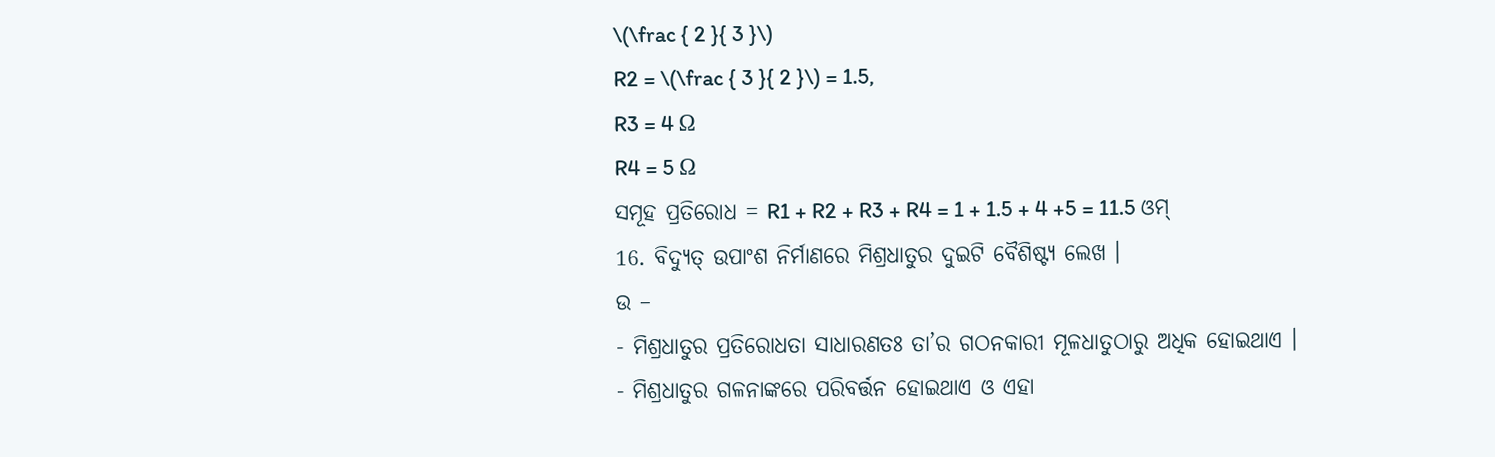\(\frac { 2 }{ 3 }\)
R2 = \(\frac { 3 }{ 2 }\) = 1.5,
R3 = 4 Ω
R4 = 5 Ω
ସମୂହ ପ୍ରତିରୋଧ = R1 + R2 + R3 + R4 = 1 + 1.5 + 4 +5 = 11.5 ଓମ୍
16. ବିଦ୍ୟୁତ୍ ଉପାଂଶ ନିର୍ମାଣରେ ମିଶ୍ରଧାତୁର ଦୁଇଟି ବୈଶିଷ୍ଟ୍ୟ ଲେଖ ।
ଉ –
- ମିଶ୍ରଧାତୁର ପ୍ରତିରୋଧତା ସାଧାରଣତଃ ତା’ର ଗଠନକାରୀ ମୂଳଧାତୁଠାରୁ ଅଧିକ ହୋଇଥାଏ ।
- ମିଶ୍ରଧାତୁର ଗଳନାଙ୍କରେ ପରିବର୍ତ୍ତନ ହୋଇଥାଏ ଓ ଏହା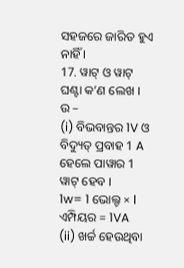ସହଜରେ ଜାରିତ ହୁଏ ନାହିଁ ।
17. ୱାଟ୍ ଓ ୱାଟ୍ ଘଣ୍ଟା କ’ଣ ଲେଖ ।
ଉ –
(i) ବିଭବାନ୍ତର 1V ଓ ବିଦ୍ୟୁତ୍ ପ୍ରବାହ 1 A ହେଲେ ପାୱାର 1 ୱାଟ୍ ହେବ ।
1w= 1 ଭୋଲ୍ଟ × l ଏମ୍ପିୟର = 1VA
(ii) ଖର୍ଚ୍ଚ ହେଉଥିବା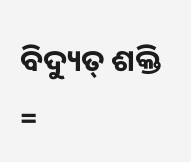ବିଦ୍ୟୁତ୍ ଶକ୍ତି =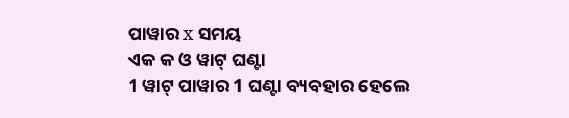ପାୱାର x ସମୟ
ଏକ କ ଓ ୱାଟ୍ ଘଣ୍ଟା
1 ୱାଟ୍ ପାୱାର 1 ଘଣ୍ଟା ବ୍ୟବହାର ହେଲେ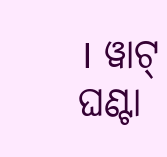। ୱାଟ୍ ଘଣ୍ଟା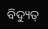ବିଦ୍ୟୁତ୍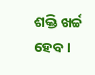ଶକ୍ତି ଖର୍ଚ୍ଚ ହେବ ।